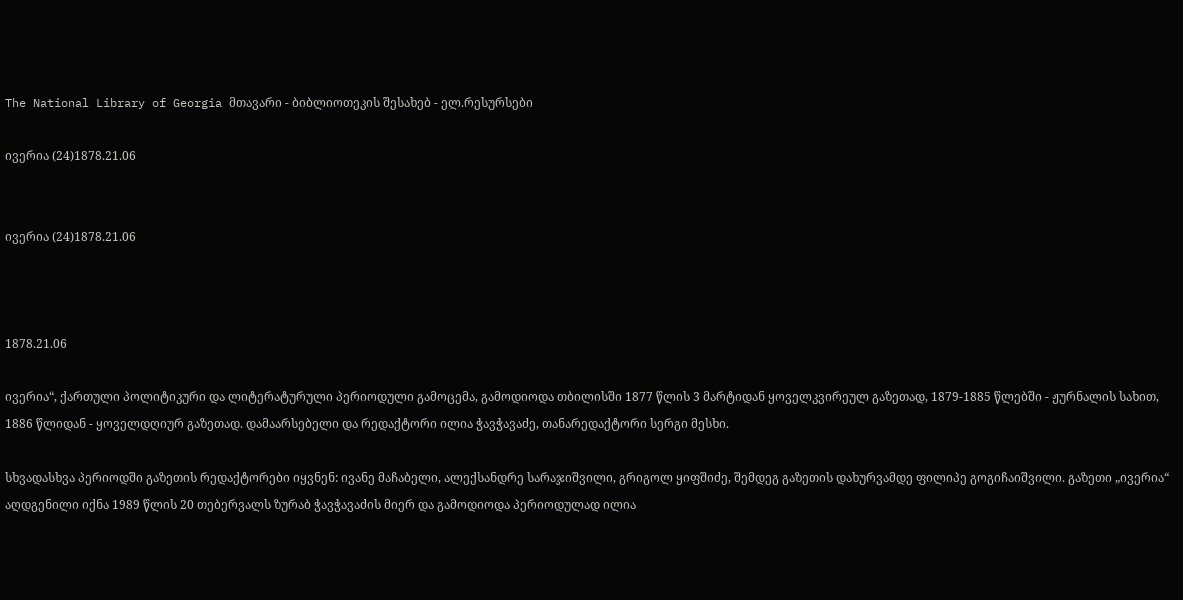The National Library of Georgia მთავარი - ბიბლიოთეკის შესახებ - ელ.რესურსები

ივერია (24)1878.21.06


ივერია (24)1878.21.06



1878.21.06

ივერია“, ქართული პოლიტიკური და ლიტერატურული პერიოდული გამოცემა, გამოდიოდა თბილისში 1877 წლის 3 მარტიდან ყოველკვირეულ გაზეთად, 1879-1885 წლებში - ჟურნალის სახით, 1886 წლიდან - ყოველდღიურ გაზეთად. დამაარსებელი და რედაქტორი ილია ჭავჭავაძე, თანარედაქტორი სერგი მესხი.

სხვადასხვა პერიოდში გაზეთის რედაქტორები იყვნენ: ივანე მაჩაბელი, ალექსანდრე სარაჯიშვილი, გრიგოლ ყიფშიძე, შემდეგ გაზეთის დახურვამდე ფილიპე გოგიჩაიშვილი. გაზეთი „ივერია“ აღდგენილი იქნა 1989 წლის 20 თებერვალს ზურაბ ჭავჭავაძის მიერ და გამოდიოდა პერიოდულად ილია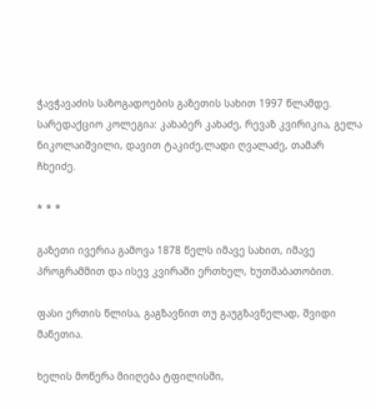ჭავჭავაძის საზოგადოების გაზეთის სახით 1997 წლამდე. სარედაქციო კოლეგია: კახაბერ კახაძე, რევაზ კვირიკია, გელა ნიკოლაიშვილი, დავით ტაკიძე,ლადი ღვალაძე, თამარ ჩხეიძე.

* * *

გაზეთი ივერია გამოვა 1878 წელს იმავე სახით, იმავე პროგრამმით და ისევ კვირაში ერთხელ, ხუთშაბათობით.

ფასი ერთის წლისა, გაგზავნით თუ გაუგზავნელად, შვიდი მანეთია.

ხელის მოწერა მიიღება ტფილისში,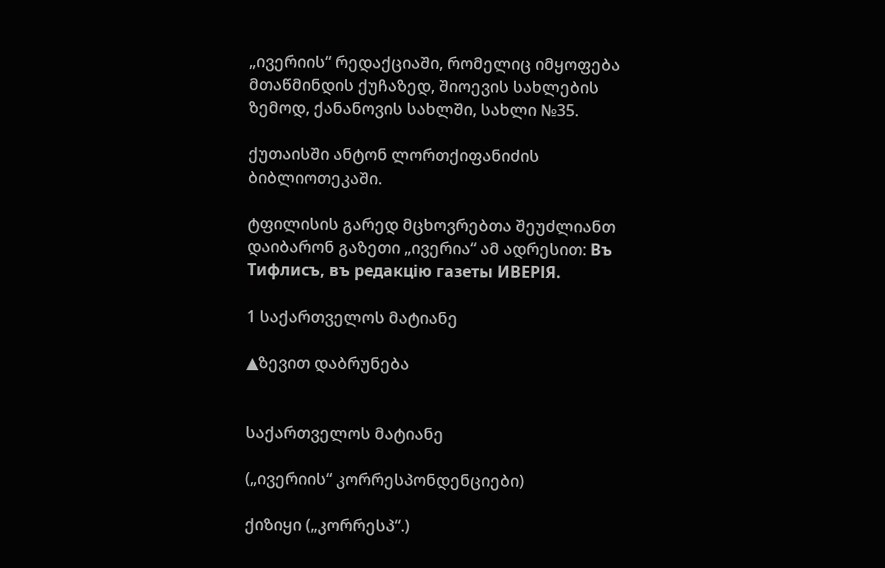„ივერიის“ რედაქციაში, რომელიც იმყოფება მთაწმინდის ქუჩაზედ, შიოევის სახლების ზემოდ, ქანანოვის სახლში, სახლი №35.

ქუთაისში ანტონ ლორთქიფანიძის ბიბლიოთეკაში.

ტფილისის გარედ მცხოვრებთა შეუძლიანთ დაიბარონ გაზეთი „ივერია“ ამ ადრესით: Въ Тифлисъ, въ редакцiю газеты ИВЕРІЯ.

1 საქართველოს მატიანე

▲ზევით დაბრუნება


საქართველოს მატიანე

(„ივერიის“ კორრესპონდენციები)

ქიზიყი („კორრესპ“.)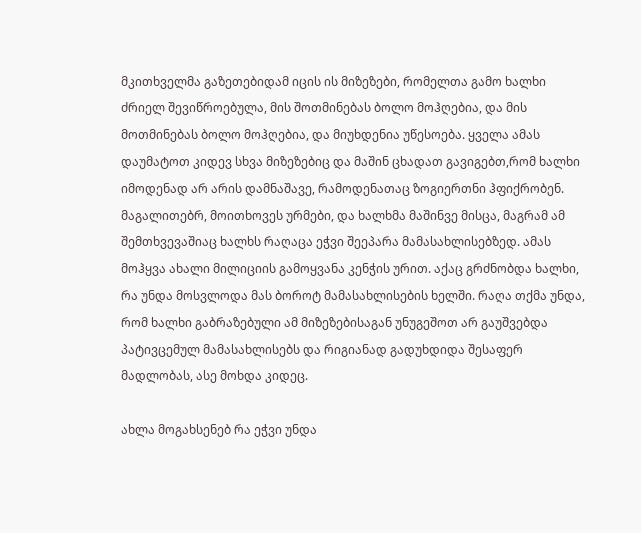მკითხველმა გაზეთებიდამ იცის ის მიზეზები, რომელთა გამო ხალხი ძრიელ შევიწროებულა, მის შოთმინებას ბოლო მოჰღებია, და მის მოთმინებას ბოლო მოჰღებია, და მიუხდენია უწესოება. ყველა ამას დაუმატოთ კიდევ სხვა მიზეზებიც და მაშინ ცხადათ გავიგებთ,რომ ხალხი იმოდენად არ არის დამნაშავე, რამოდენათაც ზოგიერთნი ჰფიქრობენ. მაგალითებრ, მოითხოვეს ურმები, და ხალხმა მაშინვე მისცა, მაგრამ ამ შემთხვევაშიაც ხალხს რაღაცა ეჭვი შეეპარა მამასახლისებზედ. ამას მოჰყვა ახალი მილიციის გამოყვანა კენჭის ურით. აქაც გრძნობდა ხალხი, რა უნდა მოსვლოდა მას ბოროტ მამასახლისების ხელში. რაღა თქმა უნდა, რომ ხალხი გაბრაზებული ამ მიზეზებისაგან უნუგეშოთ არ გაუშვებდა პატივცემულ მამასახლისებს და რიგიანად გადუხდიდა შესაფერ მადლობას, ასე მოხდა კიდეც.

ახლა მოგახსენებ რა ეჭვი უნდა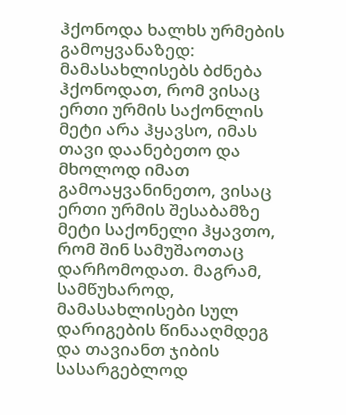ჰქონოდა ხალხს ურმების გამოყვანაზედ: მამასახლისებს ბძნება ჰქონოდათ, რომ ვისაც ერთი ურმის საქონლის მეტი არა ჰყავსო, იმას თავი დაანებეთო და მხოლოდ იმათ გამოაყვანინეთო, ვისაც ერთი ურმის შესაბამზე მეტი საქონელი ჰყავთო, რომ შინ სამუშაოთაც დარჩომოდათ. მაგრამ, სამწუხაროდ, მამასახლისები სულ დარიგების წინააღმდეგ და თავიანთ ჯიბის სასარგებლოდ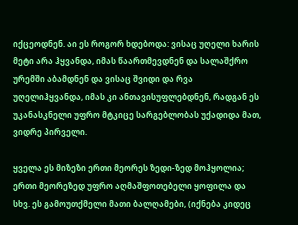იქცეოდნენ. აი ეს როგორ ხდებოდა: ვისაც უღელი ხარის მეტი არა ჰყვანდა, იმას წაართმევდნენ და სალაშქრო ურემში აბამდნენ და ვისაც შვიდი და რვა უღელიჰყვანდა, იმას კი ანთავისუფლებდნენ, რადგან ეს უკანასკნელი უფრო მტკიცე სარგებლობას უქადიდა მათ, ვიდრე პირველი.

ყველა ეს მიზეზი ერთი მეორეს ზედი-ზედ მოჰყოლია; ერთი მეორეზედ უფრო აღმაშფოთებელი ყოფილა და სხვ. ეს გამოუთქმელი მათი ბალღამები, (იქნება კიდეც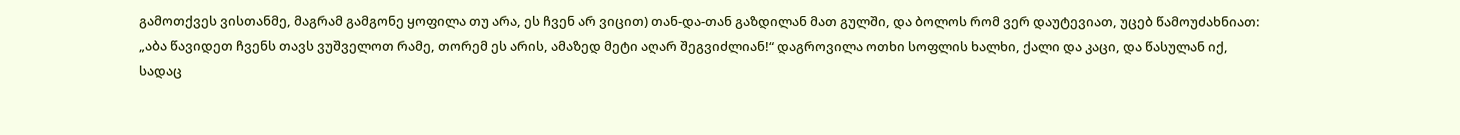გამოთქვეს ვისთანმე, მაგრამ გამგონე ყოფილა თუ არა, ეს ჩვენ არ ვიცით) თან-და-თან გაზდილან მათ გულში, და ბოლოს რომ ვერ დაუტევიათ, უცებ წამოუძახნიათ: „აბა წავიდეთ ჩვენს თავს ვუშველოთ რამე, თორემ ეს არის, ამაზედ მეტი აღარ შეგვიძლიან!“ დაგროვილა ოთხი სოფლის ხალხი, ქალი და კაცი, და წასულან იქ, სადაც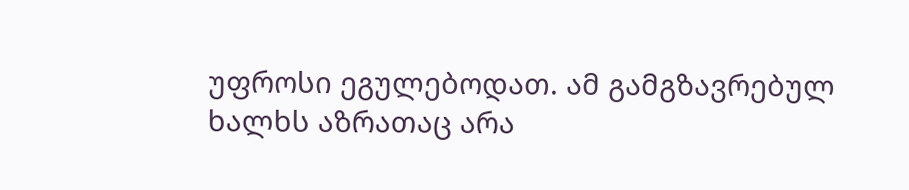უფროსი ეგულებოდათ. ამ გამგზავრებულ ხალხს აზრათაც არა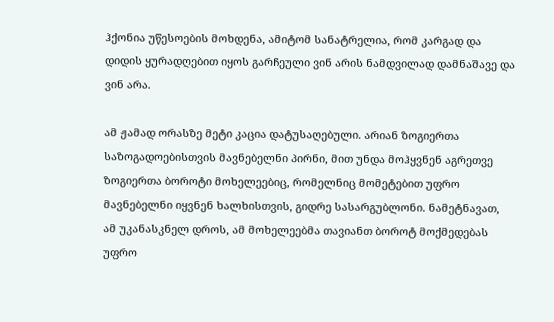ჰქონია უწესოების მოხდენა, ამიტომ სანატრელია, რომ კარგად და დიდის ყურადღებით იყოს გარჩეული ვინ არის ნამდვილად დამნაშავე და ვინ არა.

ამ ჟამად ორასზე მეტი კაცია დატუსაღებული. არიან ზოგიერთა საზოგადოებისთვის მავნებელნი პირნი, მით უნდა მოჰყვნენ აგრეთვე ზოგიერთა ბოროტი მოხელეებიც, რომელნიც მომეტებით უფრო მავნებელნი იყვნენ ხალხისთვის, გიდრე სასარგუბლონი. ნამეტნავათ, ამ უკანასკნელ დროს, ამ მოხელეებმა თავიანთ ბოროტ მოქმედებას უფრო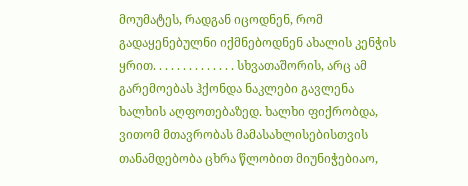მოუმატეს, რადგან იცოდნენ, რომ გადაყენებულნი იქმნებოდნენ ახალის კენჭის ყრით. . . . . . . . . . . . . . სხვათაშორის, არც ამ გარემოებას ჰქონდა ნაკლები გავლენა ხალხის აღფოთებაზედ. ხალხი ფიქრობდა, ვითომ მთავრობას მამასახლისებისთვის თანამდებობა ცხრა წლობით მიუნიჭებიაო,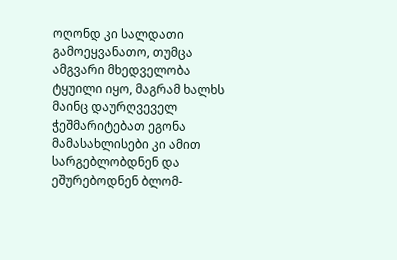ოღონდ კი სალდათი გამოეყვანათო, თუმცა ამგვარი მხედველობა ტყუილი იყო, მაგრამ ხალხს მაინც დაურღვეველ ჭეშმარიტებათ ეგონა მამასახლისები კი ამით სარგებლობდნენ და ეშურებოდნენ ბლომ-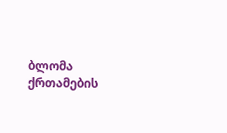ბლომა ქრთამების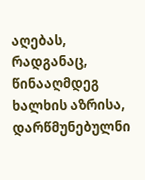აღებას, რადგანაც, წინააღმდეგ ხალხის აზრისა, დარწმუნებულნი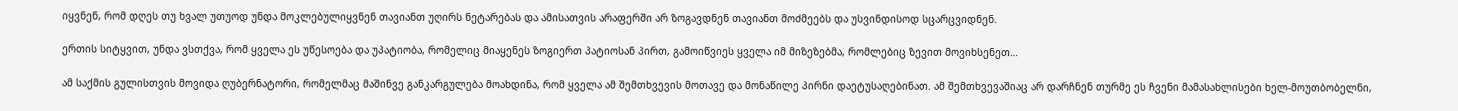იყვნენ, რომ დღეს თუ ხვალ უთუოდ უნდა მოკლებულიყვნენ თავიანთ უღირს ნეტარებას და ამისათვის არაფერში არ ზოგავდნენ თავიანთ მოძმეებს და უსვინდისოდ სცარცვიდნენ.

ერთის სიტყვით, უნდა ვსთქვა, რომ ყველა ეს უწესოება და უპატიობა, რომელიც მიაყენეს ზოგიერთ პატიოსან პირთ, გამოიწვიეს ყველა იმ მიზეზებმა, რომლებიც ზევით მოვიხსენეთ…

ამ საქმის გულისთვის მოვიდა ღუბერნატორი, რომელმაც მაშინვე განკარგულება მოახდინა, რომ ყველა ამ შემთხვევის მოთავე და მონაწილე პირნი დაეტუსაღებინათ. ამ შემთხვევაშიაც არ დარჩნენ თურმე ეს ჩვენი მამასახლისები ხელ-მოუთბობელნი,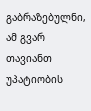გაბრაზებულნი, ამ გვარ თავიანთ უპატიობის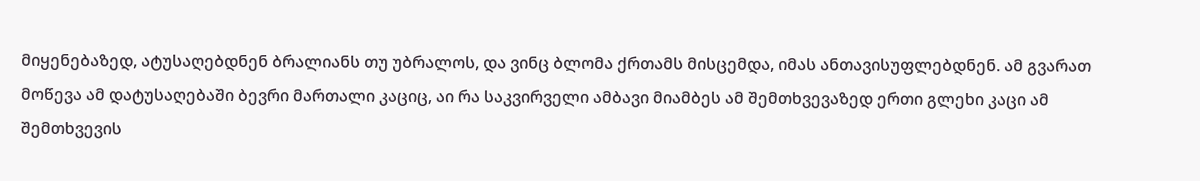მიყენებაზედ, ატუსაღებდნენ ბრალიანს თუ უბრალოს, და ვინც ბლომა ქრთამს მისცემდა, იმას ანთავისუფლებდნენ. ამ გვარათ მოწევა ამ დატუსაღებაში ბევრი მართალი კაციც, აი რა საკვირველი ამბავი მიამბეს ამ შემთხვევაზედ ერთი გლეხი კაცი ამ შემთხვევის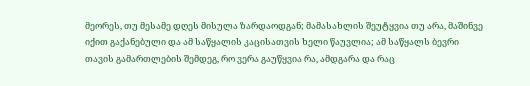მეორეს, თუ მესამე დღეს მისულა ზარდაოდგან; მამასახლის შეუტყვია თუ არა, მაშინვე იქით გაქანებული და ამ საწყალის კაცისათვის ხელი წაუვლია; ამ საწყალს ბევრი თავის გამართლების შემდეგ, რო ვერა გაუწყვია რა, ამდგარა და რაც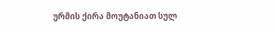ურმის ქირა მოუტანიათ სულ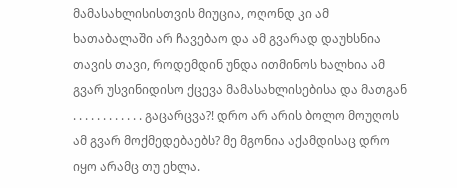მამასახლისისთვის მიუცია, ოღონდ კი ამ ხათაბალაში არ ჩავებაო და ამ გვარად დაუხსნია თავის თავი, როდემდინ უნდა ითმინოს ხალხია ამ გვარ უსვინიდისო ქცევა მამასახლისებისა და მათგან . . . . . . . . . . . . გაცარცვა?! დრო არ არის ბოლო მოუღოს ამ გვარ მოქმედებაებს? მე მგონია აქამდისაც დრო იყო არამც თუ ეხლა.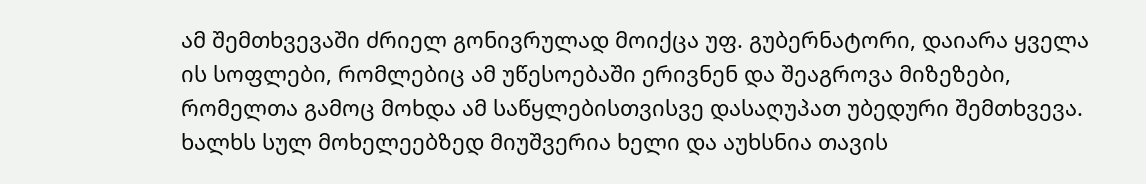ამ შემთხვევაში ძრიელ გონივრულად მოიქცა უფ. გუბერნატორი, დაიარა ყველა ის სოფლები, რომლებიც ამ უწესოებაში ერივნენ და შეაგროვა მიზეზები, რომელთა გამოც მოხდა ამ საწყლებისთვისვე დასაღუპათ უბედური შემთხვევა. ხალხს სულ მოხელეებზედ მიუშვერია ხელი და აუხსნია თავის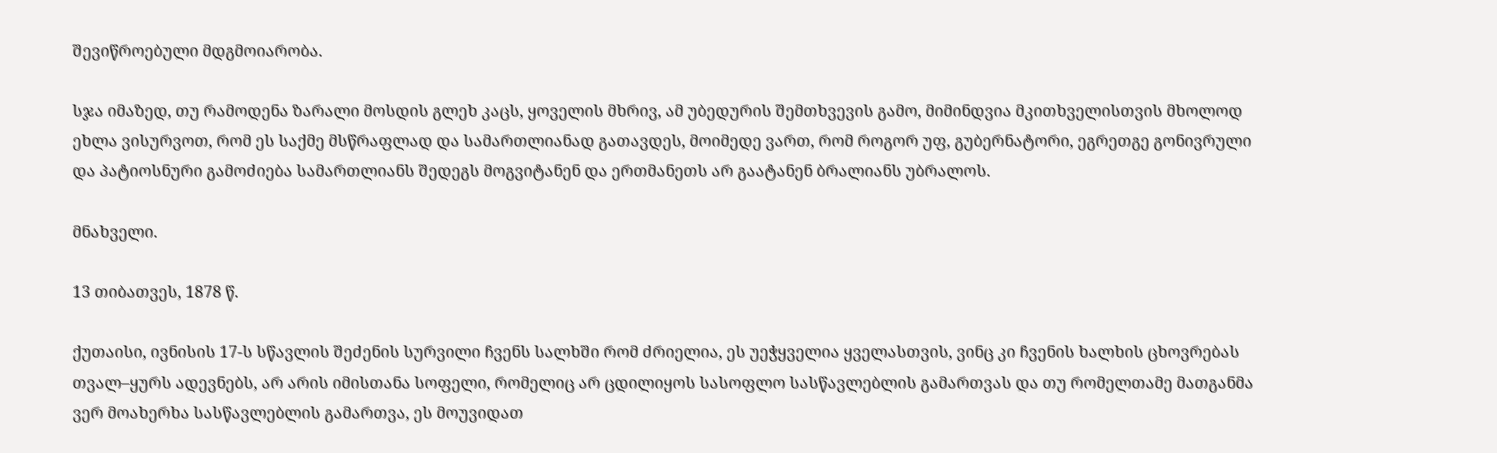შევიწროებული მდგმოიარობა.

სჯა იმაზედ, თუ რამოდენა ზარალი მოსდის გლეხ კაცს, ყოველის მხრივ, ამ უბედურის შემთხვევის გამო, მიმინდვია მკითხველისთვის მხოლოდ ეხლა ვისურვოთ, რომ ეს საქმე მსწრაფლად და სამართლიანად გათავდეს, მოიმედე ვართ, რომ როგორ უფ, გუბერნატორი, ეგრეთგე გონივრული და პატიოსნური გამოძიება სამართლიანს შედეგს მოგვიტანენ და ერთმანეთს არ გაატანენ ბრალიანს უბრალოს.

მნახველი.

13 თიბათვეს, 1878 წ.

ქუთაისი, ივნისის 17-ს სწავლის შეძენის სურვილი ჩვენს სალხში რომ ძრიელია, ეს უეჭყველია ყველასთვის, ვინც კი ჩვენის ხალხის ცხოვრებას თვალ–ყურს ადევნებს, არ არის იმისთანა სოფელი, რომელიც არ ცდილიყოს სასოფლო სასწავლებლის გამართვას და თუ რომელთამე მათგანმა ვერ მოახერხა სასწავლებლის გამართვა, ეს მოუვიდათ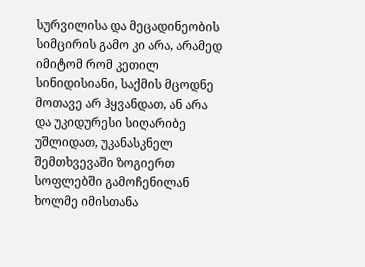სურვილისა და მეცადინეობის სიმცირის გამო კი არა, არამედ იმიტომ რომ კეთილ სინიდისიანი, საქმის მცოდნე მოთავე არ ჰყვანდათ, ან არა და უკიდურესი სიღარიბე უშლიდათ, უკანასკნელ შემთხვევაში ზოგიერთ სოფლებში გამოჩენილან ხოლმე იმისთანა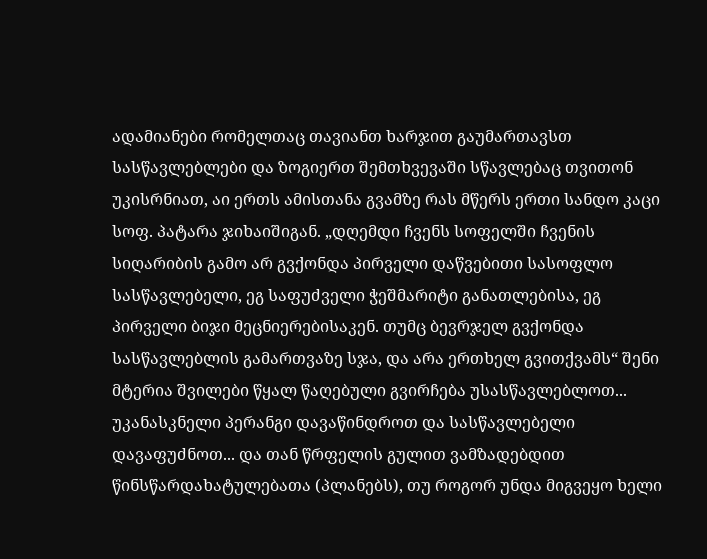ადამიანები რომელთაც თავიანთ ხარჯით გაუმართავსთ სასწავლებლები და ზოგიერთ შემთხვევაში სწავლებაც თვითონ უკისრნიათ, აი ერთს ამისთანა გვამზე რას მწერს ერთი სანდო კაცი სოფ. პატარა ჯიხაიშიგან. „დღემდი ჩვენს სოფელში ჩვენის სიღარიბის გამო არ გვქონდა პირველი დაწვებითი სასოფლო სასწავლებელი, ეგ საფუძველი ჭეშმარიტი განათლებისა, ეგ პირველი ბიჯი მეცნიერებისაკენ. თუმც ბევრჯელ გვქონდა სასწავლებლის გამართვაზე სჯა, და არა ერთხელ გვითქვამს“ შენი მტერია შვილები წყალ წაღებული გვირჩება უსასწავლებლოთ... უკანასკნელი პერანგი დავაწინდროთ და სასწავლებელი დავაფუძნოთ... და თან წრფელის გულით ვამზადებდით წინსწარდახატულებათა (პლანებს), თუ როგორ უნდა მიგვეყო ხელი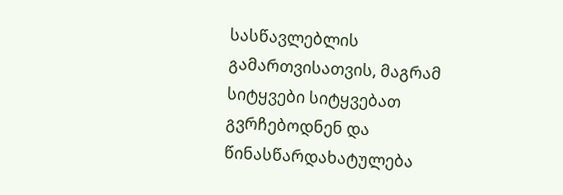სასწავლებლის გამართვისათვის, მაგრამ სიტყვები სიტყვებათ გვრჩებოდნენ და წინასწარდახატულება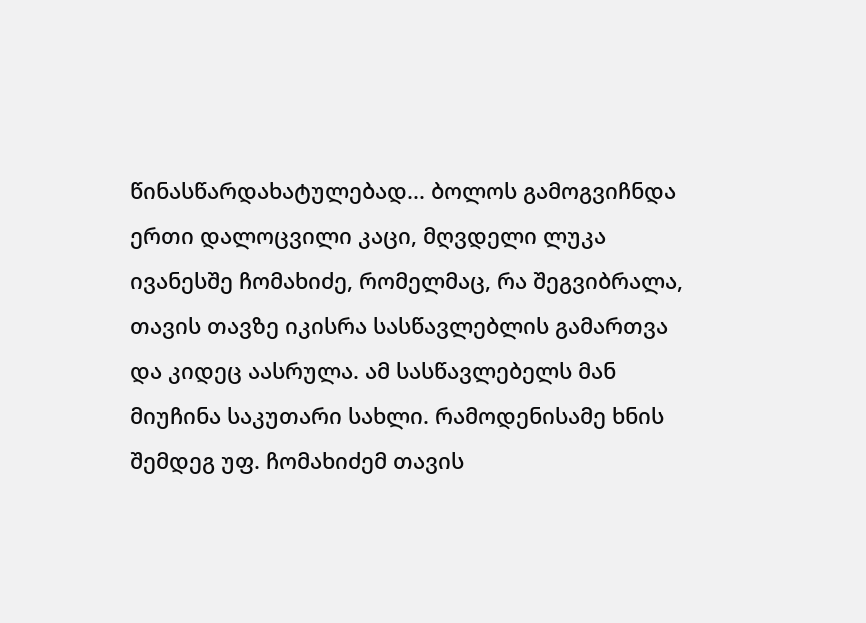წინასწარდახატულებად... ბოლოს გამოგვიჩნდა ერთი დალოცვილი კაცი, მღვდელი ლუკა ივანესშე ჩომახიძე, რომელმაც, რა შეგვიბრალა, თავის თავზე იკისრა სასწავლებლის გამართვა და კიდეც აასრულა. ამ სასწავლებელს მან მიუჩინა საკუთარი სახლი. რამოდენისამე ხნის შემდეგ უფ. ჩომახიძემ თავის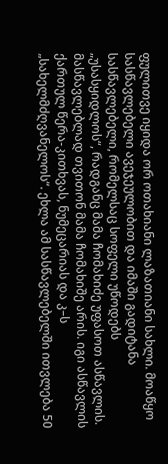ფულითვე იყიდა ორ ოთახიანი ლაზათიანი სახლი. მოაწყო სასწავლებელი ავეჯეულობით და იმაში გადიტანა სასწავლებელი, რომელსაც სოფელი უწოდებს „უსასყიდლოს“, რადგანც მამა ჩომახიძე უფასოთ ასწავლის. მასწავლებლად თვითონ მამა ჩომახიშე არის. იგი ასწავლის ქართულ წერა-კითხვას, ნუმეცარიას და კ–ს „სახელმძღვანელოს“. ეხლა ამ სასწავლებელში ითვლება 50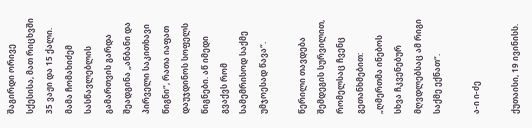შაგირდი ორივე სქესისა, მათ რიცხვში 35 ვაჟი და 15 ქალი. მამა ჩომახიძემ სასწავლებლის გამართვის გარდა შეადგინა „ანბანი და პირველი საკითხავი წიგნი“, რათა იაფათ დაუჯდინოს სოფელს წიგნები. აწ იმედი გვაქვს რომ სამემრისოდ საქმე უმჯოესად წავა“.

წერილი თავდება შემდეგის სურვილით, რომელსაც ჩვენც გეთანხმებით: „ღმერთმა ინებოს სხვა ჩკვენებურ მღვდლებსაც ამ რიგი საქმე ექნათ“.

ა-ი ი-ძე

ქუთაისი, 19 ივინისს.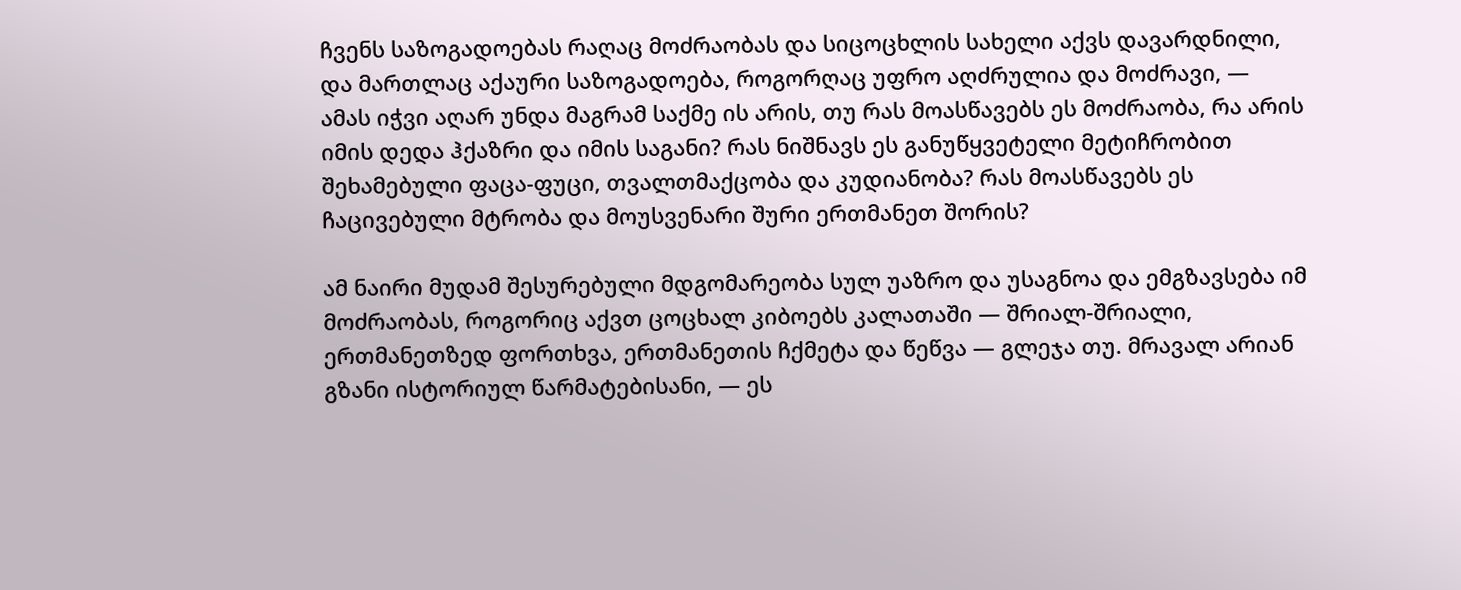ჩვენს საზოგადოებას რაღაც მოძრაობას და სიცოცხლის სახელი აქვს დავარდნილი, და მართლაც აქაური საზოგადოება, როგორღაც უფრო აღძრულია და მოძრავი, — ამას იჭვი აღარ უნდა მაგრამ საქმე ის არის, თუ რას მოასწავებს ეს მოძრაობა, რა არის იმის დედა ჰქაზრი და იმის საგანი? რას ნიშნავს ეს განუწყვეტელი მეტიჩრობით შეხამებული ფაცა-ფუცი, თვალთმაქცობა და კუდიანობა? რას მოასწავებს ეს ჩაცივებული მტრობა და მოუსვენარი შური ერთმანეთ შორის?

ამ ნაირი მუდამ შესურებული მდგომარეობა სულ უაზრო და უსაგნოა და ემგზავსება იმ მოძრაობას, როგორიც აქვთ ცოცხალ კიბოებს კალათაში — შრიალ-შრიალი, ერთმანეთზედ ფორთხვა, ერთმანეთის ჩქმეტა და წეწვა — გლეჯა თუ. მრავალ არიან გზანი ისტორიულ წარმატებისანი, — ეს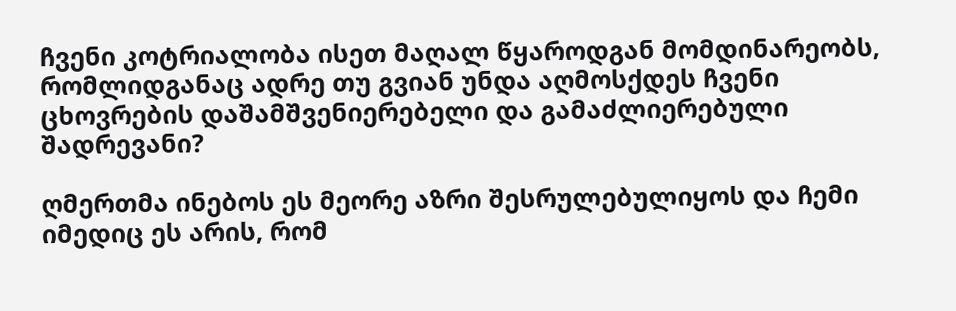ჩვენი კოტრიალობა ისეთ მაღალ წყაროდგან მომდინარეობს, რომლიდგანაც ადრე თუ გვიან უნდა აღმოსქდეს ჩვენი ცხოვრების დაშამშვენიერებელი და გამაძლიერებული შადრევანი?

ღმერთმა ინებოს ეს მეორე აზრი შესრულებულიყოს და ჩემი იმედიც ეს არის, რომ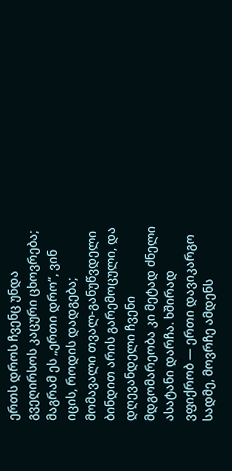ერთს დროს ჩვენც უნდა გვეღირსოს კაცური ცხოვრება; მაგრამ ეს „ერთი დრო“, ვინ იცის, როდის დადგება; მომავალი თვალ-განუწვდელი ბინდით არის გარემოცული, და დღევანდელი ჩვენი მდგომარეობა კი მეტად ძნელი ასატანი დარჩა. ხშირად ვფიქრობ — ერთი დავიკარგო სადმე, მოვრჩე ამდენს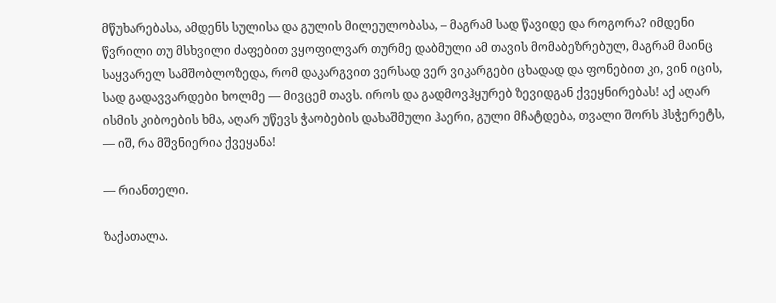მწუხარებასა, ამდენს სულისა და გულის მილეულობასა, – მაგრამ სად წავიდე და როგორა? იმდენი წვრილი თუ მსხვილი ძაფებით ვყოფილვარ თურმე დაბმული ამ თავის მომაბეზრებულ, მაგრამ მაინც საყვარელ სამშობლოზედა, რომ დაკარგვით ვერსად ვერ ვიკარგები ცხადად და ფონებით კი, ვინ იცის, სად გადავვარდები ხოლმე — მივცემ თავს. იროს და გადმოვჰყურებ ზევიდგან ქვეყნირებას! აქ აღარ ისმის კიბოების ხმა, აღარ უწევს ჭაობების დახაშმული ჰაერი, გული მჩატდება, თვალი შორს ჰსჭერეტს, — იშ, რა მშვნიერია ქვეყანა!

— რიანთელი.

ზაქათალა.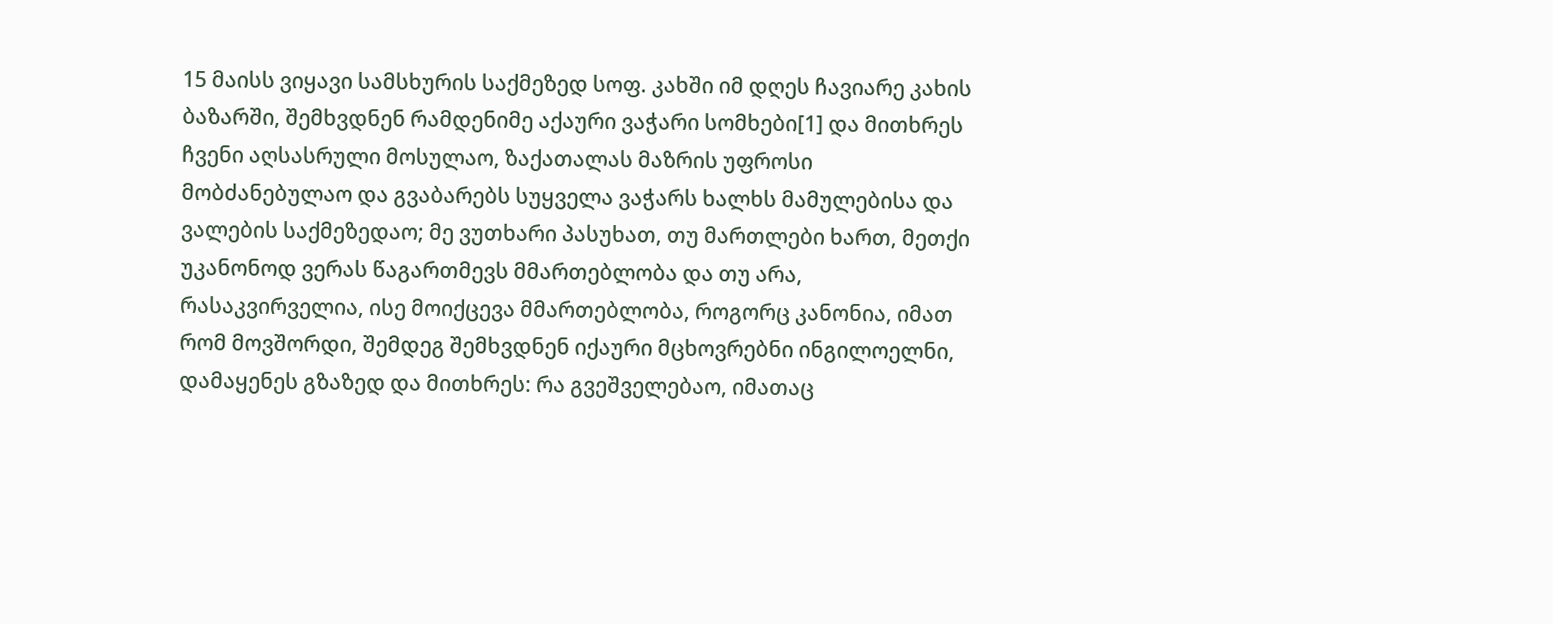15 მაისს ვიყავი სამსხურის საქმეზედ სოფ. კახში იმ დღეს ჩავიარე კახის ბაზარში, შემხვდნენ რამდენიმე აქაური ვაჭარი სომხები[1] და მითხრეს ჩვენი აღსასრული მოსულაო, ზაქათალას მაზრის უფროსი მობძანებულაო და გვაბარებს სუყველა ვაჭარს ხალხს მამულებისა და ვალების საქმეზედაო; მე ვუთხარი პასუხათ, თუ მართლები ხართ, მეთქი უკანონოდ ვერას წაგართმევს მმართებლობა და თუ არა, რასაკვირველია, ისე მოიქცევა მმართებლობა, როგორც კანონია, იმათ რომ მოვშორდი, შემდეგ შემხვდნენ იქაური მცხოვრებნი ინგილოელნი, დამაყენეს გზაზედ და მითხრეს: რა გვეშველებაო, იმათაც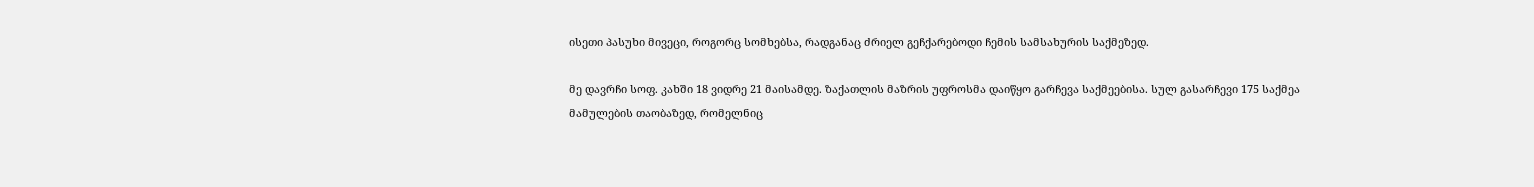ისეთი პასუხი მივეცი, როგორც სომხებსა, რადგანაც ძრიელ გეჩქარებოდი ჩემის სამსახურის საქმეზედ.

მე დავრჩი სოფ. კახში 18 ვიდრე 21 მაისამდე. ზაქათლის მაზრის უფროსმა დაიწყო გარჩევა საქმეებისა. სულ გასარჩევი 175 საქმეა მამულების თაობაზედ, რომელნიც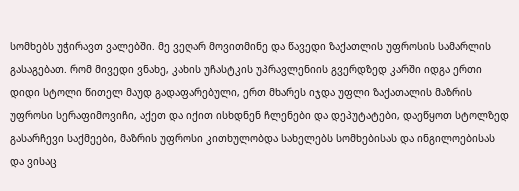სომხებს უჭირავთ ვალებში. მე ვეღარ მოვითმინე და წავედი ზაქათლის უფროსის სამარლის გასაგებათ. რომ მივედი ვნახე, კახის უჩასტკის უპრავლენიის გვერდზედ კარში იდგა ერთი დიდი სტოლი წითელ მაუდ გადაფარებული, ერთ მხარეს იჯდა უფლი ზაქათალის მაზრის უფროსი სერაფიმოვიჩი, აქეთ და იქით ისხდნენ ჩლენები და დეპუტატები, დაეწყოთ სტოლზედ გასარჩევი საქმეები, მაზრის უფროსი კითხულობდა სახელებს სომხებისას და ინგილოებისას და ვისაც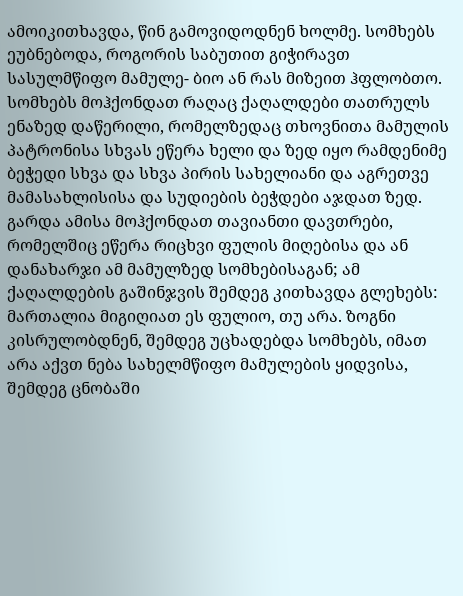ამოიკითხავდა, წინ გამოვიდოდნენ ხოლმე. სომხებს ეუბნებოდა, როგორის საბუთით გიჭირავთ სასულმწიფო მამულე- ბიო ან რას მიზეით ჰფლობთო. სომხებს მოჰქონდათ რაღაც ქაღალდები თათრულს ენაზედ დაწერილი, რომელზედაც თხოვნითა მამულის პატრონისა სხვას ეწერა ხელი და ზედ იყო რამდენიმე ბეჭედი სხვა და სხვა პირის სახელიანი და აგრეთვე მამასახლისისა და სუდიების ბეჭდები აჯდათ ზედ. გარდა ამისა მოჰქონდათ თავიანთი დავთრები, რომელშიც ეწერა რიცხვი ფულის მიღებისა და ან დანახარჯი ამ მამულზედ სომხებისაგან; ამ ქაღალდების გაშინჯვის შემდეგ კითხავდა გლეხებს: მართალია მიგიღიათ ეს ფულიო, თუ არა. ზოგნი კისრულობდნენ, შემდეგ უცხადებდა სომხებს, იმათ არა აქვთ ნება სახელმწიფო მამულების ყიდვისა, შემდეგ ცნობაში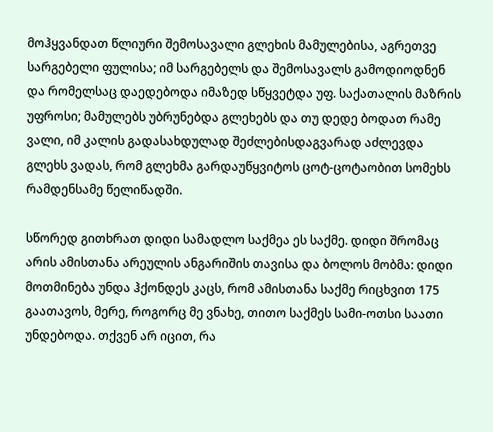მოჰყვანდათ წლიური შემოსავალი გლეხის მამულებისა, აგრეთვე სარგებელი ფულისა; იმ სარგებელს და შემოსავალს გამოდიოდნენ და რომელსაც დაედებოდა იმაზედ სწყვეტდა უფ. საქათალის მაზრის უფროსი; მამულებს უბრუნებდა გლეხებს და თუ დედე ბოდათ რამე ვალი, იმ კალის გადასახდულად შეძლებისდაგვარად აძლევდა გლეხს ვადას, რომ გლეხმა გარდაუწყვიტოს ცოტ-ცოტაობით სომეხს რამდენსამე წელიწადში.

სწორედ გითხრათ დიდი სამადლო საქმეა ეს საქმე. დიდი შრომაც არის ამისთანა არეულის ანგარიშის თავისა და ბოლოს მობმა: დიდი მოთმინება უნდა ჰქონდეს კაცს, რომ ამისთანა საქმე რიცხვით 175 გაათავოს, მერე, როგორც მე ვნახე, თითო საქმეს სამი-ოთსი საათი უნდებოდა. თქვენ არ იცით, რა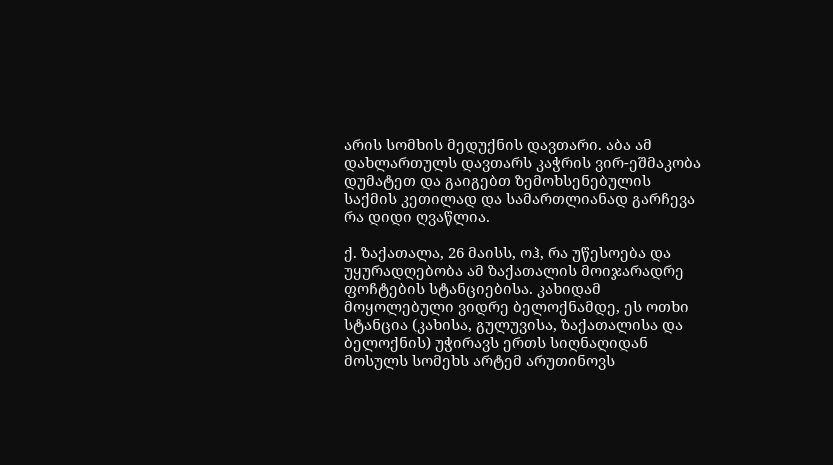არის სომხის მედუქნის დავთარი. აბა ამ დახლართულს დავთარს კაჭრის ვირ-ეშმაკობა დუმატეთ და გაიგებთ ზემოხსენებულის საქმის კეთილად და სამართლიანად გარჩევა რა დიდი ღვაწლია.

ქ. ზაქათალა, 26 მაისს, ოჰ, რა უწესოება და უყურადღებობა ამ ზაქათალის მოიჯარადრე ფოჩტების სტანციებისა. კახიდამ მოყოლებული ვიდრე ბელოქნამდე, ეს ოთხი სტანცია (კახისა, გულუვისა, ზაქათალისა და ბელოქნის) უჭირავს ერთს სიღნაღიდან მოსულს სომეხს არტემ არუთინოვს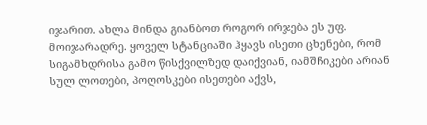იჯარით. ახლა მინდა გიანბოთ როგორ ირჯება ეს უფ. მოიჯარადრე. ყოველ სტანციაში ჰყავს ისეთი ცხენები, რომ სიგამხდრისა გამო წისქვილზედ დაიქვიან, იამშჩიკები არიან სულ ლოთები, პოღოსკები ისეთები აქვს,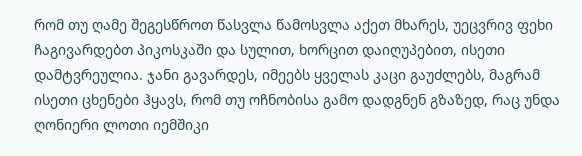რომ თუ ღამე შეგესწროთ წასვლა წამოსვლა აქეთ მხარეს, უეცვრივ ფეხი ჩაგივარდებთ პიკოსკაში და სულით, ხორცით დაიღუპებით, ისეთი დამტვრეულია. ჯანი გავარდეს, იმეებს ყველას კაცი გაუძლებს, მაგრამ ისეთი ცხენები ჰყავს, რომ თუ ოჩნობისა გამო დადგნენ გზაზედ, რაც უნდა ღონიერი ლოთი იემშიკი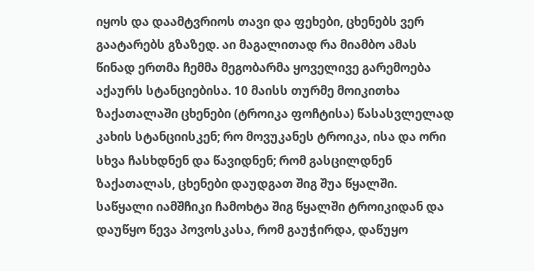იყოს და დაამტვრიოს თავი და ფეხები, ცხენებს ვერ გაატარებს გზაზედ. აი მაგალითად რა მიამბო ამას წინად ერთმა ჩემმა მეგობარმა ყოველივე გარემოება აქაურს სტანციებისა. 10 მაისს თურმე მოიკითხა ზაქათალაში ცხენები (ტროიკა ფოჩტისა) წასასვლელად კახის სტანციისკენ; რო მოვუკანეს ტროიკა, ისა და ორი სხვა ჩასხდნენ და წავიდნენ; რომ გასცილდნენ ზაქათალას, ცხენები დაუდგათ შიგ შუა წყალში. საწყალი იამშჩიკი ჩამოხტა შიგ წყალში ტროიკიდან და დაუწყო წევა პოვოსკასა, რომ გაუჭირდა, დაწუყო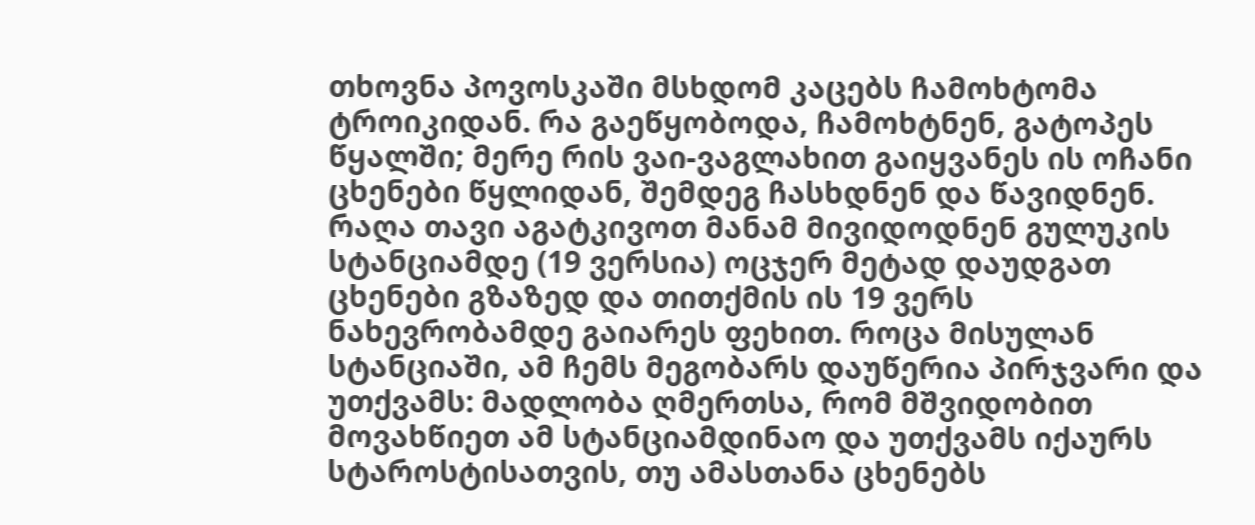თხოვნა პოვოსკაში მსხდომ კაცებს ჩამოხტომა ტროიკიდან. რა გაეწყობოდა, ჩამოხტნენ, გატოპეს წყალში; მერე რის ვაი-ვაგლახით გაიყვანეს ის ოჩანი ცხენები წყლიდან, შემდეგ ჩასხდნენ და წავიდნენ. რაღა თავი აგატკივოთ მანამ მივიდოდნენ გულუკის სტანციამდე (19 ვერსია) ოცჯერ მეტად დაუდგათ ცხენები გზაზედ და თითქმის ის 19 ვერს ნახევრობამდე გაიარეს ფეხით. როცა მისულან სტანციაში, ამ ჩემს მეგობარს დაუწერია პირჯვარი და უთქვამს: მადლობა ღმერთსა, რომ მშვიდობით მოვახწიეთ ამ სტანციამდინაო და უთქვამს იქაურს სტაროსტისათვის, თუ ამასთანა ცხენებს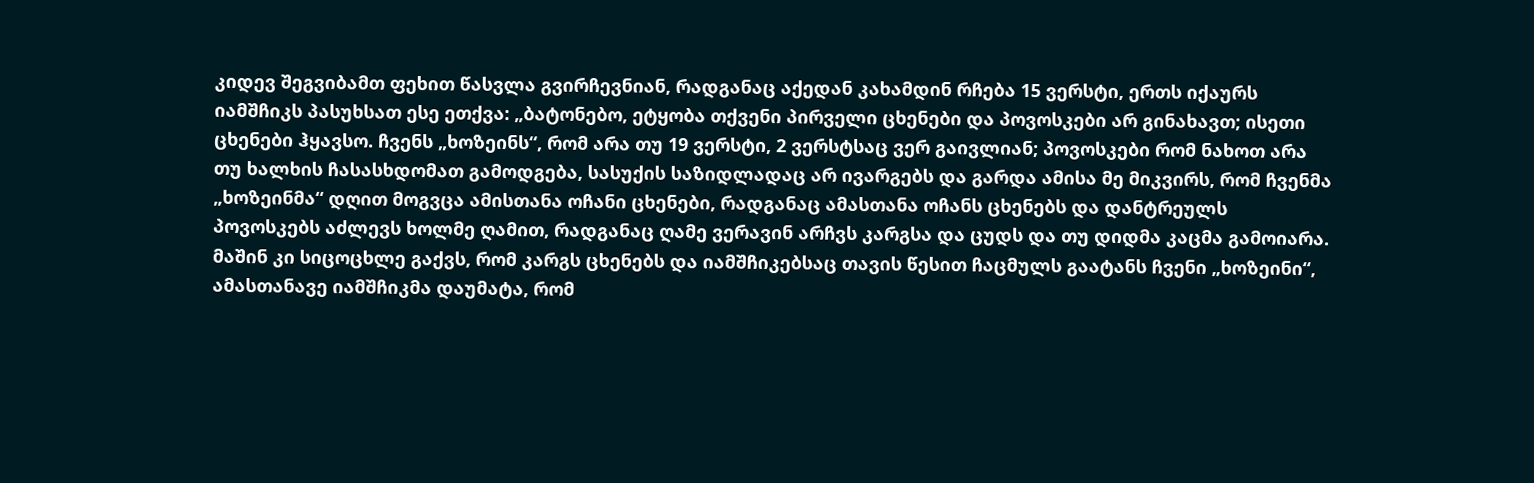კიდევ შეგვიბამთ ფეხით წასვლა გვირჩევნიან, რადგანაც აქედან კახამდინ რჩება 15 ვერსტი, ერთს იქაურს იამშჩიკს პასუხსათ ესე ეთქვა: „ბატონებო, ეტყობა თქვენი პირველი ცხენები და პოვოსკები არ გინახავთ; ისეთი ცხენები ჰყავსო. ჩვენს „ხოზეინს“, რომ არა თუ 19 ვერსტი, 2 ვერსტსაც ვერ გაივლიან; პოვოსკები რომ ნახოთ არა თუ ხალხის ჩასასხდომათ გამოდგება, სასუქის საზიდლადაც არ ივარგებს და გარდა ამისა მე მიკვირს, რომ ჩვენმა „ხოზეინმა“ დღით მოგვცა ამისთანა ოჩანი ცხენები, რადგანაც ამასთანა ოჩანს ცხენებს და დანტრეულს პოვოსკებს აძლევს ხოლმე ღამით, რადგანაც ღამე ვერავინ არჩვს კარგსა და ცუდს და თუ დიდმა კაცმა გამოიარა. მაშინ კი სიცოცხლე გაქვს, რომ კარგს ცხენებს და იამშჩიკებსაც თავის წესით ჩაცმულს გაატანს ჩვენი „ხოზეინი“, ამასთანავე იამშჩიკმა დაუმატა, რომ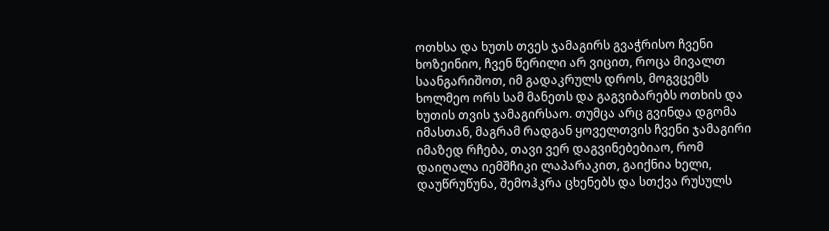ოთხსა და ხუთს თვეს ჯამაგირს გვაჭრისო ჩვენი ხოზეინიო, ჩვენ წერილი არ ვიცით, როცა მივალთ საანგარიშოთ, იმ გადაკრულს დროს, მოგვცემს ხოლმეო ორს სამ მანეთს და გაგვიბარებს ოთხის და ხუთის თვის ჯამაგირსაო. თუმცა არც გვინდა დგომა იმასთან, მაგრამ რადგან ყოველთვის ჩვენი ჯამაგირი იმაზედ რჩება, თავი ვერ დაგვინებებიაო, რომ დაიღალა იემშჩიკი ლაპარაკით, გაიქნია ხელი, დაუწრუწუნა, შემოჰკრა ცხენებს და სთქვა რუსულს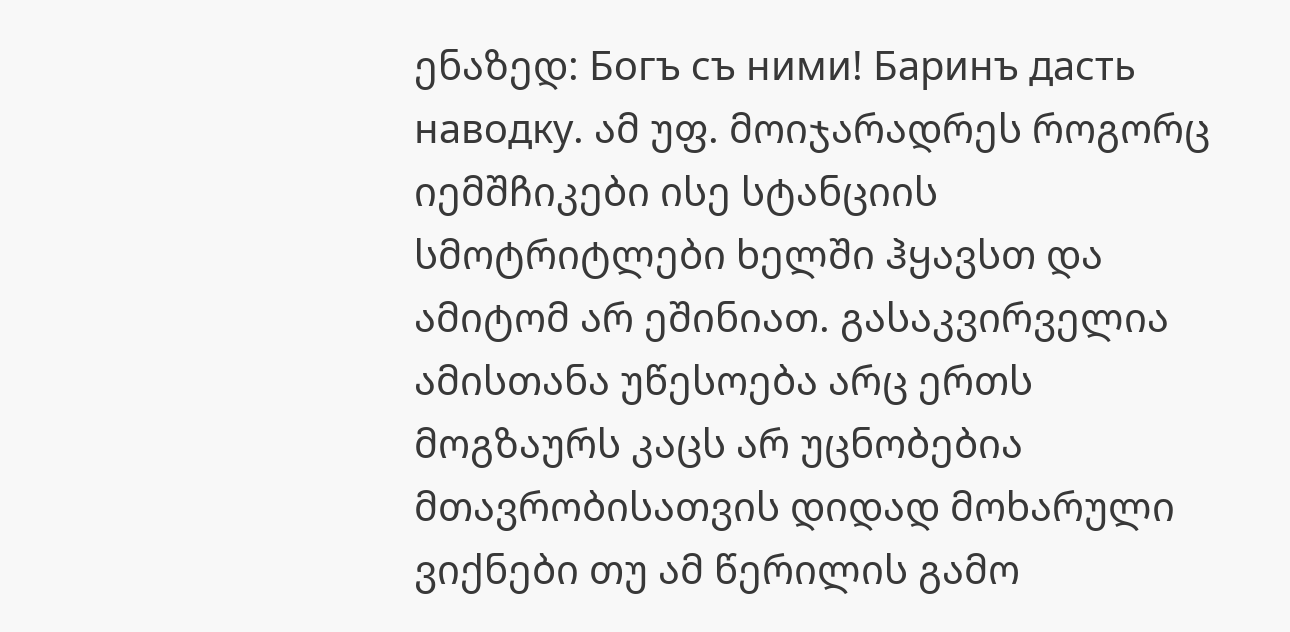ენაზედ: Богъ съ ними! Баринъ дасть наводку. ამ უფ. მოიჯარადრეს როგორც იემშჩიკები ისე სტანციის სმოტრიტლები ხელში ჰყავსთ და ამიტომ არ ეშინიათ. გასაკვირველია ამისთანა უწესოება არც ერთს მოგზაურს კაცს არ უცნობებია მთავრობისათვის დიდად მოხარული ვიქნები თუ ამ წერილის გამო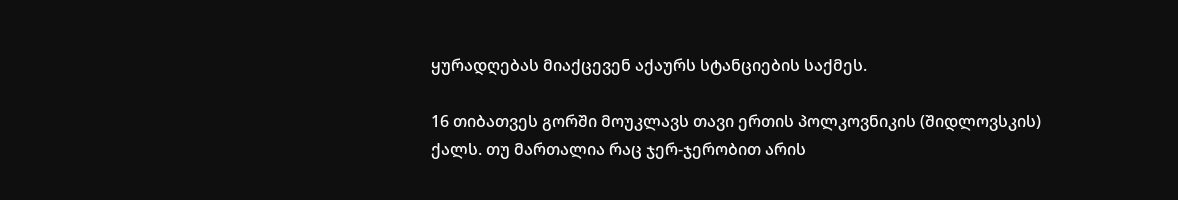ყურადღებას მიაქცევენ აქაურს სტანციების საქმეს.

16 თიბათვეს გორში მოუკლავს თავი ერთის პოლკოვნიკის (შიდლოვსკის) ქალს. თუ მართალია რაც ჯერ-ჯერობით არის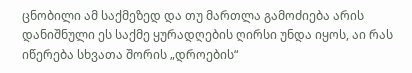ცნობილი ამ საქმეზედ და თუ მართლა გამოძიება არის დანიშნული ეს საქმე ყურადღების ღირსი უნდა იყოს, აი რას იწერება სხვათა შორის „დროების“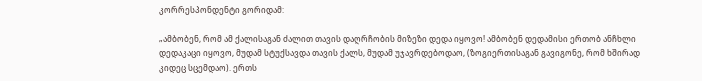კორრესპონდენტი გორიდამ:

„ამბობენ, რომ ამ ქალისაგან ძალით თავის დაღრჩობის მიზეზი დედა იყოვო! ამბობენ დედამისი ერთობ ანჩხლი დედაკაცი იყოვო, მუდამ სტუქსავდა თავის ქალს, მუდამ უჯავრდებოდაო, (ზოგიერთისაგან გავიგონე, რომ ხშირად კიდეც სცემდაო). ერთს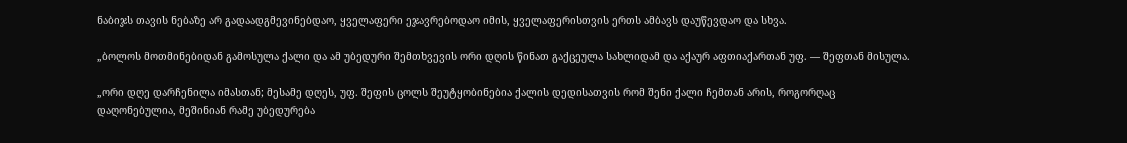ნაბიჯს თავის ნებაზე არ გადაადგმევინებდაო, ყველაფერი ეჯავრებოდაო იმის, ყველაფერისთვის ერთს ამბავს დაუწევდაო და სხვა.

„ბოლოს მოთმინებიდან გამოსულა ქალი და ამ უბედური შემთხვევის ორი დღის წინათ გაქცეულა სახლიდამ და აქაურ აფთიაქართან უფ. — შეფთან მისულა.

„ორი დღე დარჩენილა იმასთან; მესამე დღეს, უფ. შეფის ცოლს შეუტყობინებია ქალის დედისათვის რომ შენი ქალი ჩემთან არის, როგორღაც დაღონებულია, მეშინიან რამე უბედურება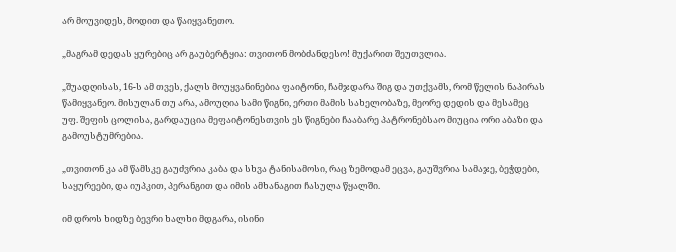არ მოუვიდეს, მოდით და წაიყვანეთო.

„მაგრამ დედას ყურებიც არ გაუბერტყია: თვითონ მობძანდესო! მუქარით შეუთვლია.

„შუადღისას, 16-ს ამ თვეს, ქალს მოუყვანინებია ფაიტონი, ჩამჯდარა შიგ და უთქვამს, რომ წელის ნაპირას წამიყვანეო. მისულან თუ არა, ამოუღია სამი წიგნი, ერთი მამის სახელობაზე, მეორე დედის და მესამეც უფ. შეფის ცოლისა, გარდაუცია მეფაიტონესთვის ეს წიგნები ჩააბარე პატრონებსაო მიუცია ორი აბაზი და გამოუსტუმრებია.

„თვითონ კა ამ წამსკე გაუძვრია კაბა და სხვა ტანისამოსი, რაც ზემოდამ ეცვა, გაუშვრია სამაჯე, ბეჭდები, საყურეები, და იუპკით, პერანგით და იმის ამხანაგით ჩასულა წყალში.

იმ დროს ხიდზე ბევრი ხალხი მდგარა, ისინი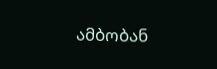ამბობან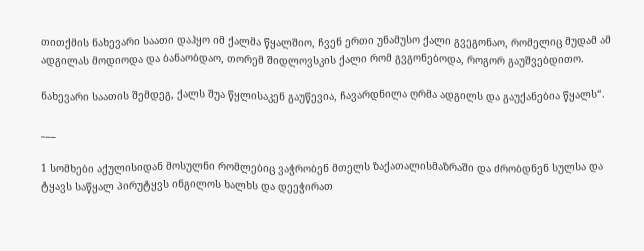თითქმის ნახევარი საათი დაჰყო იმ ქალმა წყალშიო, ჩვენ ერთი უნამუსო ქალი გვეგონაო, რომელიც მუდამ ამ ადგილას მოდიოდა და ბანაობდაო, თორემ შიდლოვსკის ქალი რომ გვგონებოდა, როგორ გაუშვებდითო.

ნახევარი საათის შემდეგ, ქალს შუა წყლისაკენ გაუწევია, ჩავარდნილა ღრმა ადგილს და გაუქანებია წყალს“.

___

1 სომხები აქულისიდან მოსულნი რომლებიც ვაჭრობენ მთელს ზაქათალისმაზრაში და ძრობდნენ სულსა და ტყავს საწყალ პირუტყვს ინგილოს ხალხს და დეეჭირათ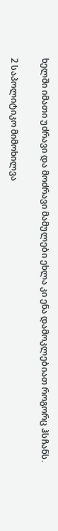ხელში იმათი უძრავი და მოძრავი მამულები ეხლა კი ენა დამოკლებიათ როგორც ჰსჩანს.

2 საპოლიტიკო მიმოხილვა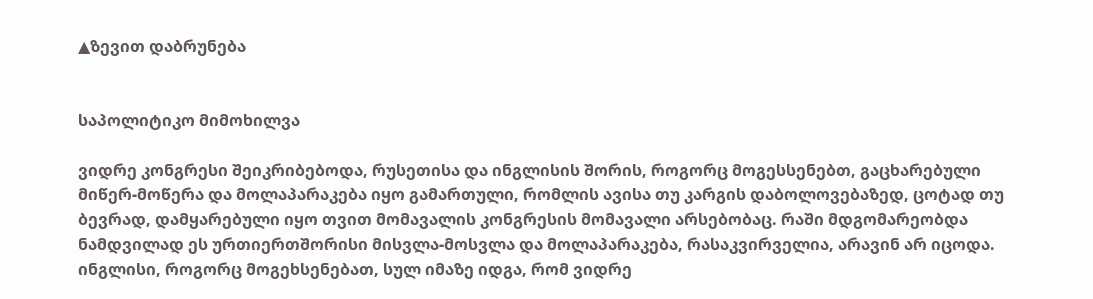▲ზევით დაბრუნება


საპოლიტიკო მიმოხილვა

ვიდრე კონგრესი შეიკრიბებოდა, რუსეთისა და ინგლისის შორის, როგორც მოგესსენებთ, გაცხარებული მიწერ-მოწერა და მოლაპარაკება იყო გამართული, რომლის ავისა თუ კარგის დაბოლოვებაზედ, ცოტად თუ ბევრად, დამყარებული იყო თვით მომავალის კონგრესის მომავალი არსებობაც. რაში მდგომარეობდა ნამდვილად ეს ურთიერთშორისი მისვლა-მოსვლა და მოლაპარაკება, რასაკვირველია, არავინ არ იცოდა. ინგლისი, როგორც მოგეხსენებათ, სულ იმაზე იდგა, რომ ვიდრე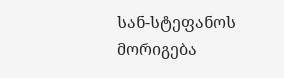სან-სტეფანოს მორიგება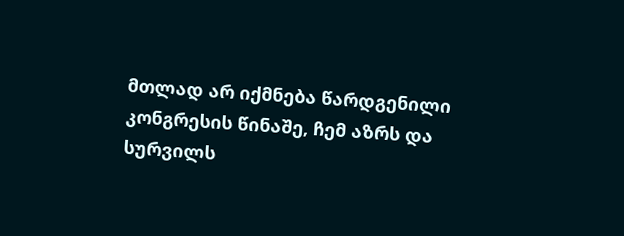მთლად არ იქმნება წარდგენილი კონგრესის წინაშე, ჩემ აზრს და სურვილს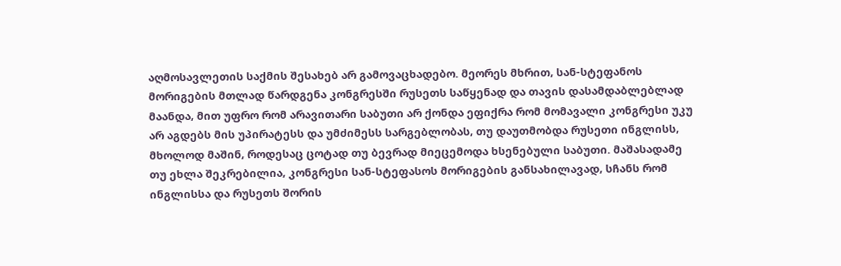აღმოსავლეთის საქმის შესახებ არ გამოვაცხადებო. მეორეს მხრით, სან-სტეფანოს მორიგების მთლად წარდგენა კონგრესში რუსეთს საწყენად და თავის დასამდაბლებლად მაანდა, მით უფრო რომ არავითარი საბუთი არ ქონდა ეფიქრა რომ მომავალი კონგრესი უკუ არ აგდებს მის უპირატესს და უმძიმესს სარგებლობას, თუ დაუთმობდა რუსეთი ინგლისს, მხოლოდ მაშინ, როდესაც ცოტად თუ ბევრად მიეცემოდა ხსენებული საბუთი. მაშასადამე თუ ეხლა შეკრებილია, კონგრესი სან-სტეფასოს მორიგების განსახილავად, სჩანს რომ ინგლისსა და რუსეთს შორის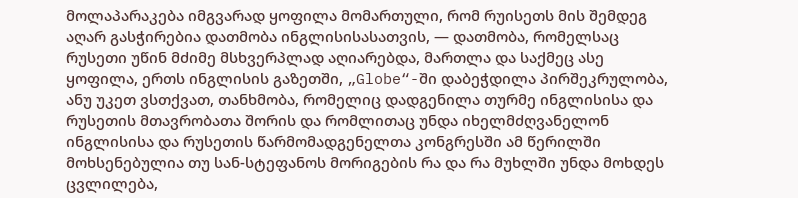მოლაპარაკება იმგვარად ყოფილა მომართული, რომ რუისეთს მის შემდეგ აღარ გასჭირებია დათმობა ინგლისისასათვის, — დათმობა, რომელსაც რუსეთი უწინ მძიმე მსხვერპლად აღიარებდა, მართლა და საქმეც ასე ყოფილა, ერთს ინგლისის გაზეთში, „Globe“-ში დაბეჭდილა პირშეკრულობა, ანუ უკეთ ვსთქვათ, თანხმობა, რომელიც დადგენილა თურმე ინგლისისა და რუსეთის მთავრობათა შორის და რომლითაც უნდა იხელმძღვანელონ ინგლისისა და რუსეთის წარმომადგენელთა კონგრესში ამ წერილში მოხსენებულია თუ სან-სტეფანოს მორიგების რა და რა მუხლში უნდა მოხდეს ცვლილება,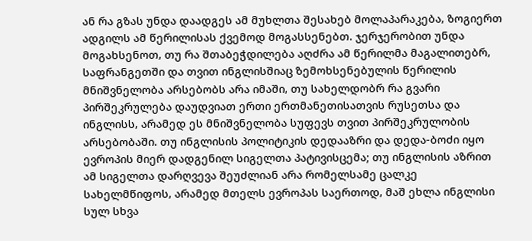ან რა გზას უნდა დაადგეს ამ მუხლთა შესახებ მოლაპარაკება, ზოგიერთ ადგილს ამ წერილისას ქვემოდ მოგასსენებთ. ჯერჯერობით უნდა მოგახსენოთ, თუ რა შთაბეჭდილება აღძრა ამ წერილმა მაგალითებრ, საფრანგეთში და თვით ინგლისშიაც ზემოხსენებულის წერილის მნიშვნელობა არსებობს არა იმაში, თუ სახელდობრ რა გვარი პირშეკრულება დაუდვიათ ერთი ერთმანეთისათვის რუსეთსა და ინგლისს, არამედ ეს მნიშვნელობა სუფევს თვით პირშეკრულობის არსებობაში. თუ ინგლისის პოლიტიკის დედააზრი და დედა-ბოძი იყო ევროპის მიერ დადგენილ სიგელთა პატივისცემა; თუ ინგლისის აზრით ამ სიგელთა დარღვევა შეუძლიან არა რომელსამე ცალკე სახელმწიფოს, არამედ მთელს ევროპას საერთოდ, მაშ ეხლა ინგლისი სულ სხვა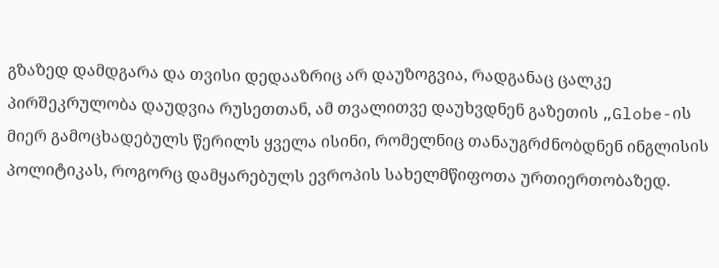გზაზედ დამდგარა და თვისი დედააზრიც არ დაუზოგვია, რადგანაც ცალკე პირშეკრულობა დაუდვია რუსეთთან, ამ თვალითვე დაუხვდნენ გაზეთის „Globe-ის მიერ გამოცხადებულს წერილს ყველა ისინი, რომელნიც თანაუგრძნობდნენ ინგლისის პოლიტიკას, როგორც დამყარებულს ევროპის სახელმწიფოთა ურთიერთობაზედ.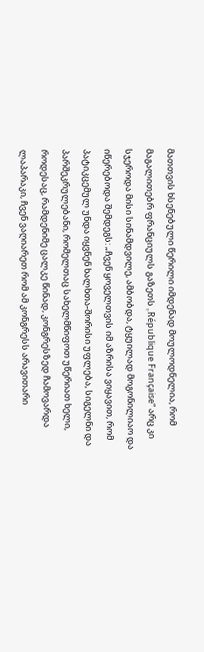მათთვის ხსენებული წერილი იმდენად მოულოდნელია, რომ მაგალითებრ ფრანციულს გაზეთს „République Française“ არც კი სჯეროდა მისი სინამდვილე, ამბობდა, ტყუილად მოგონილიაო და იწერებოდა შემდეგს: „ჩვენ ყოველთვის იმ აზრისა ვიყავით, რომ პატიკცემულ უნდა იყვნენ ხალხთა-შორისი უფლება, სიგელნი და პარშეკრულებანი, რომელთაც სახელმწიფოთ უწერიათ ხელი, როდესაც, რამდენიმე ცალკე წინად, კონგრესზედ ჩამოვარდა ლაპარაკი, ჩვენ ვაღიარეთ რომ ამ კონგრესს არავითარი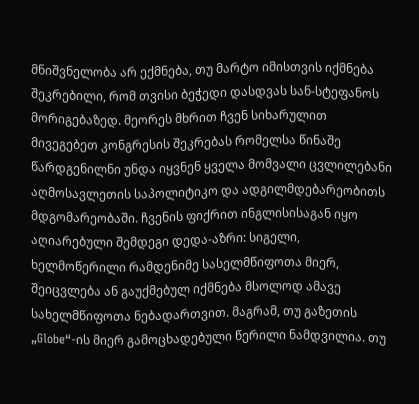მნიშვნელობა არ ექმნება, თუ მარტო იმისთვის იქმნება შეკრებილი, რომ თვისი ბეჭედი დასდვას სან-სტეფანოს მორიგებაზედ. მეორეს მხრით ჩვენ სიხარულით მივეგებეთ კონგრესის შეკრებას რომელსა წინაშე წარდგენილნი უნდა იყვნენ ყველა მომვალი ცვლილებანი აღმოსავლეთის საპოლიტიკო და ადგილმდებარეობითს მდგომარეობაში. ჩვენის ფიქრით ინგლისისაგან იყო აღიარებული შემდეგი დედა-აზრი: სიგელი, ხელმოწერილი რამდენიმე სასელმწიფოთა მიერ, შეიცვლება ან გაუქმებულ იქმნება მსოლოდ ამავე სახელმწიფოთა ნებადართვით. მაგრამ, თუ გაზეთის „Globe“-ის მიერ გამოცხადებული წერილი ნამდვილია. თუ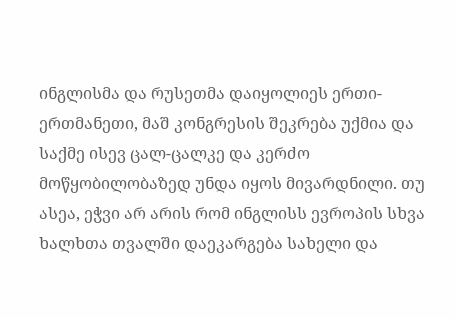ინგლისმა და რუსეთმა დაიყოლიეს ერთი-ერთმანეთი, მაშ კონგრესის შეკრება უქმია და საქმე ისევ ცალ-ცალკე და კერძო მოწყობილობაზედ უნდა იყოს მივარდნილი. თუ ასეა, ეჭვი არ არის რომ ინგლისს ევროპის სხვა ხალხთა თვალში დაეკარგება სახელი და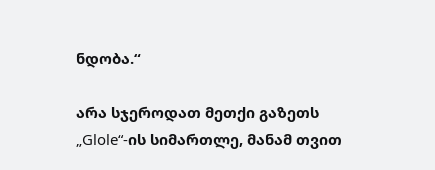ნდობა.“

არა სჯეროდათ მეთქი გაზეთს „Glole“-ის სიმართლე, მანამ თვით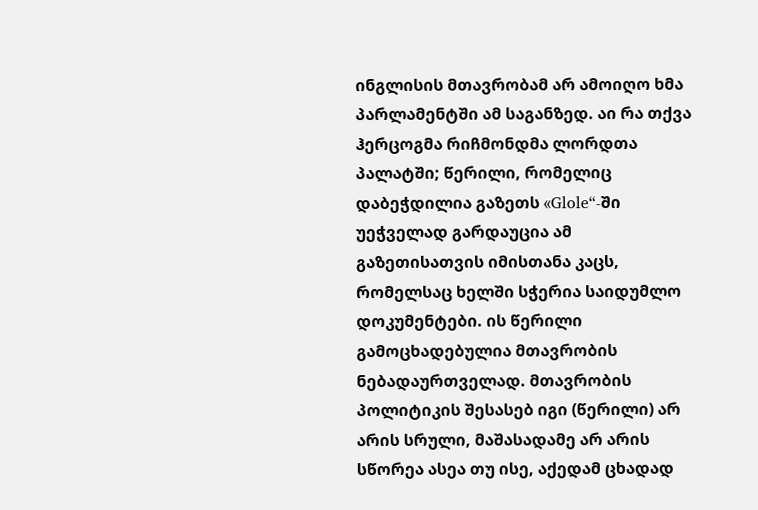ინგლისის მთავრობამ არ ამოიღო ხმა პარლამენტში ამ საგანზედ. აი რა თქვა ჰერცოგმა რიჩმონდმა ლორდთა პალატში; წერილი, რომელიც დაბეჭდილია გაზეთს «Glole“-ში უეჭველად გარდაუცია ამ გაზეთისათვის იმისთანა კაცს, რომელსაც ხელში სჭერია საიდუმლო დოკუმენტები. ის წერილი გამოცხადებულია მთავრობის ნებადაურთველად. მთავრობის პოლიტიკის შესასებ იგი (წერილი) არ არის სრული, მაშასადამე არ არის სწორეა ასეა თუ ისე, აქედამ ცხადად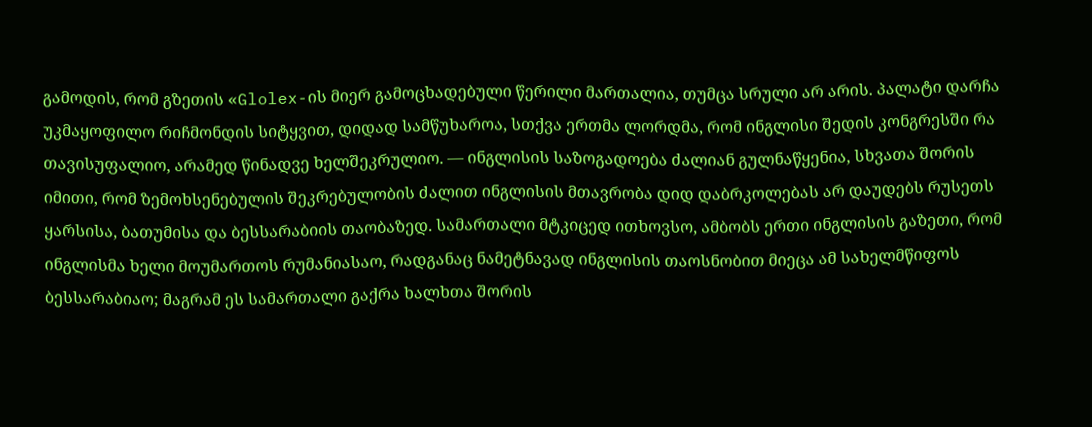გამოდის, რომ გზეთის «Glolex-ის მიერ გამოცხადებული წერილი მართალია, თუმცა სრული არ არის. პალატი დარჩა უკმაყოფილო რიჩმონდის სიტყვით, დიდად სამწუხაროა, სთქვა ერთმა ლორდმა, რომ ინგლისი შედის კონგრესში რა თავისუფალიო, არამედ წინადვე ხელშეკრულიო. — ინგლისის საზოგადოება ძალიან გულნაწყენია, სხვათა შორის იმითი, რომ ზემოხსენებულის შეკრებულობის ძალით ინგლისის მთავრობა დიდ დაბრკოლებას არ დაუდებს რუსეთს ყარსისა, ბათუმისა და ბესსარაბიის თაობაზედ. სამართალი მტკიცედ ითხოვსო, ამბობს ერთი ინგლისის გაზეთი, რომ ინგლისმა ხელი მოუმართოს რუმანიასაო, რადგანაც ნამეტნავად ინგლისის თაოსნობით მიეცა ამ სახელმწიფოს ბესსარაბიაო; მაგრამ ეს სამართალი გაქრა ხალხთა შორის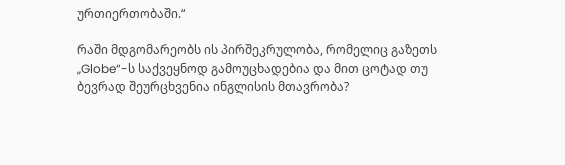ურთიერთობაში.“

რაში მდგომარეობს ის პირშეკრულობა, რომელიც გაზეთს „Globe“-ს საქვეყნოდ გამოუცხადებია და მით ცოტად თუ ბევრად შეურცხვენია ინგლისის მთავრობა?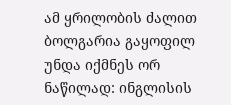ამ ყრილობის ძალით ბოლგარია გაყოფილ უნდა იქმნეს ორ ნაწილად: ინგლისის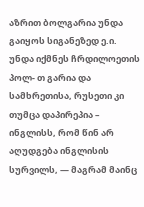აზრით ბოლგარია უნდა გაიყოს სიგანეზედ ე.ი. უნდა იქმნეს ჩრდილოეთის პოლ- თ გარია და სამხრეთისა, რუსეთი კი თუმცა დაპირეპია – ინგლისს, რომ წინ არ აღუდგება ინგლისის სურვილს, — მაგრამ მაინც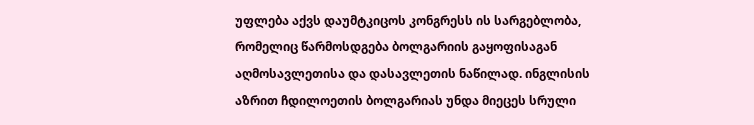უფლება აქვს დაუმტკიცოს კონგრესს ის სარგებლობა, რომელიც წარმოსდგება ბოლგარიის გაყოფისაგან აღმოსავლეთისა და დასავლეთის ნაწილად. ინგლისის აზრით ჩდილოეთის ბოლგარიას უნდა მიეცეს სრული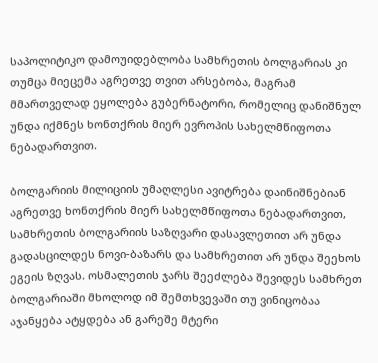საპოლიტიკო დამოუიდებლობა სამხრეთის ბოლგარიას კი თუმცა მიეცემა აგრეთვე თვით არსებობა, მაგრამ მმართველად ეყოლება გუბერნატორი, რომელიც დანიშნულ უნდა იქმნეს ხონთქრის მიერ ევროპის სახელმწიფოთა ნებადართვით.

ბოლგარიის მილიციის უმაღლესი ავიტრება დაინიშნებიან აგრეთვე ხონთქრის მიერ სახელმწიფოთა ნებადართვით, სამხრეთის ბოლგარიის საზღვარი დასავლეთით არ უნდა გადასცილდეს ნოვი-ბაზარს და სამხრეთით არ უნდა შეეხოს ეგეის ზღვას. ოსმალეთის ჯარს შეეძლება შევიდეს სამხრეთ ბოლგარიაში მხოლოდ იმ შემთხვევაში თუ ვინიცობაა აჯანყება ატყდება ან გარეშე მტერი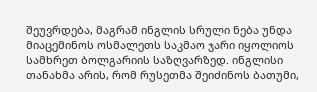შეუვრდება, მაგრამ ინგლის სრული ნება უნდა მიაცემინოს ოსმალეთს საკმაო ჯარი იყოლიოს სამხრეთ ბოლგარიის საზღვარზედ. ინგლისი თანახმა არის, რომ რუსეთმა შეიძინოს ბათუმი,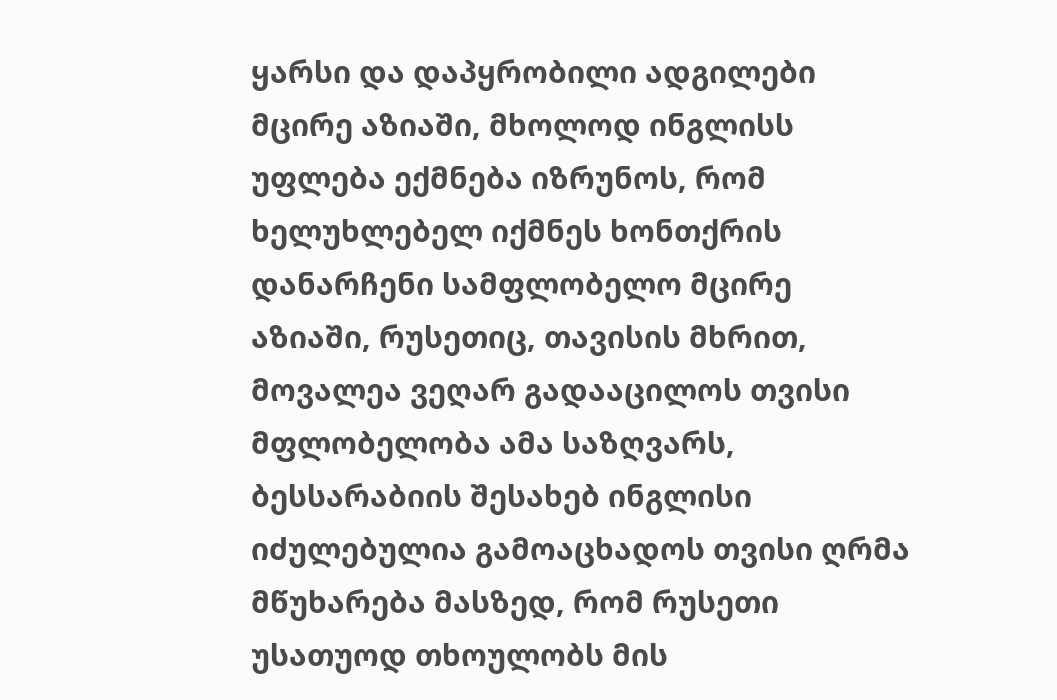ყარსი და დაპყრობილი ადგილები მცირე აზიაში, მხოლოდ ინგლისს უფლება ექმნება იზრუნოს, რომ ხელუხლებელ იქმნეს ხონთქრის დანარჩენი სამფლობელო მცირე აზიაში, რუსეთიც, თავისის მხრით, მოვალეა ვეღარ გადააცილოს თვისი მფლობელობა ამა საზღვარს, ბესსარაბიის შესახებ ინგლისი იძულებულია გამოაცხადოს თვისი ღრმა მწუხარება მასზედ, რომ რუსეთი უსათუოდ თხოულობს მის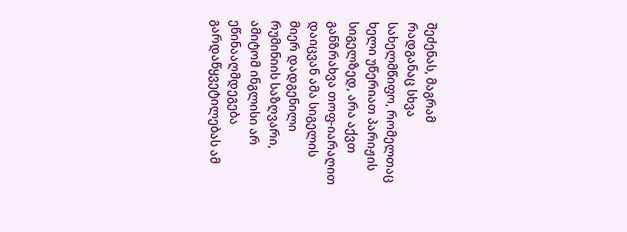შეძენას, მაგრამ რადგანაც სხვა სახელმწიფო, რომელთაც ხელი უწერიათ პარიჟის სიგელზედ, არა აქვთ განზრახვა თოფ-იარაღით დაიცვან ამა სიგელის მიერ დადგენილი რუმინიის საზღვარი, ამიტომ ინგლისი არ ეწინააღმდეგება გარდაწყვეტილებას ამ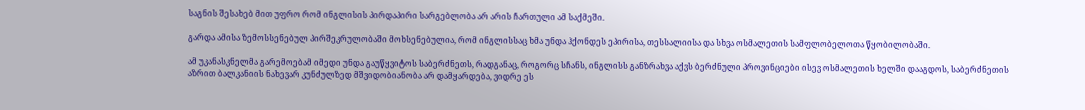საგნის შესახებ მით უფრო რომ ინგლისის პირდაპირი სარგებლობა არ არის ჩართული ამ საქმეში.

გარდა ამისა ზემოსსენებულ პირშეკრულობაში მოხსენებულია, რომ ინგლისსაც ხმა უნდა ჰქონდეს ეპირისა, თესსალიისა და სხვა ოსმალეთის სამფლობელოთა წყობილობაში.

ამ უკანასკნელმა გარემოებამ იმედი უნდა გაუწყვიტოს საბერძნეთს, რადგანაც, როგორც სჩანს, ინგლისს განზრახვა აქვს ბერძნული პროვინციები ისევ ოსმალეთის ხელში დააგდოს, საბერძნეთის აზრით ბალკანიის ნახევარ კუნძულზედ მშვიდობიანობა არ დამყარდება, ვიდრე ეს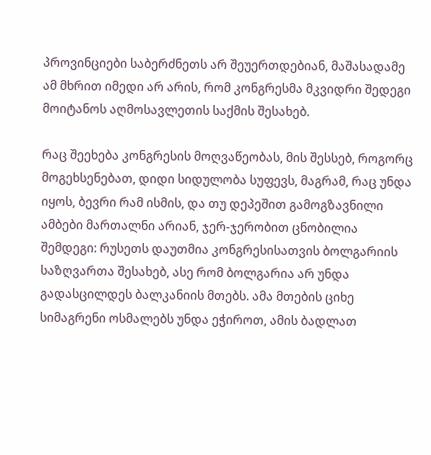პროვინციები საბერძნეთს არ შეუერთდებიან, მაშასადამე ამ მხრით იმედი არ არის, რომ კონგრესმა მკვიდრი შედეგი მოიტანოს აღმოსავლეთის საქმის შესახებ.

რაც შეეხება კონგრესის მოღვაწეობას, მის შესსებ, როგორც მოგეხსენებათ, დიდი სიდულობა სუფევს, მაგრამ, რაც უნდა იყოს, ბევრი რამ ისმის, და თუ დეპეშით გამოგზავნილი ამბები მართალნი არიან, ჯერ-ჯერობით ცნობილია შემდეგი: რუსეთს დაუთმია კონგრესისათვის ბოლგარიის საზღვართა შესახებ, ასე რომ ბოლგარია არ უნდა გადასცილდეს ბალკანიის მთებს. ამა მთების ციხე სიმაგრენი ოსმალებს უნდა ეჭიროთ, ამის ბადლათ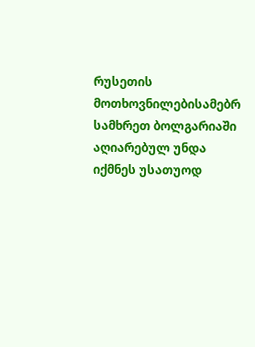რუსეთის მოთხოვნილებისამებრ სამხრეთ ბოლგარიაში აღიარებულ უნდა იქმნეს უსათუოდ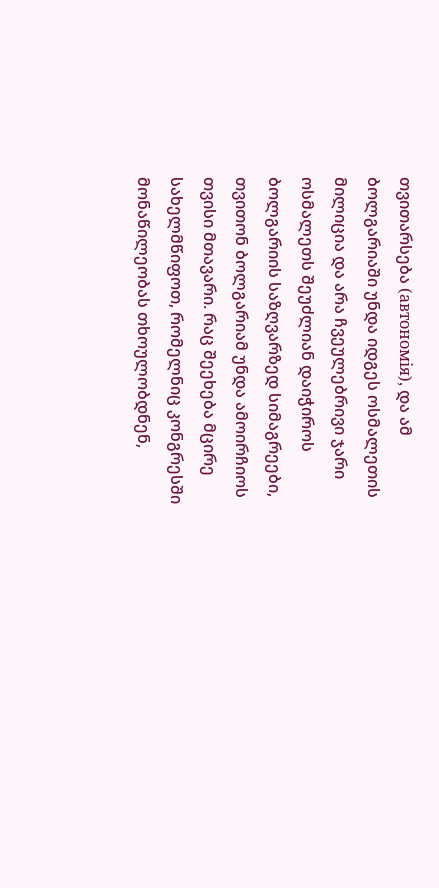თვითარსება (автономiя), და ამ ბოლგარიაში უნდა იდგეს ოსმალეთის მილიცია და არა ჩვეულებრივი ჯარი ოსმალეთს შეუძლიან დაიჭიროს ბოლგარიის საზღვარზედ სიმაგრეები, თვითონ ბოლგარიამ უნდა ამოირჩიოს თვისი მთავარი. რაც შეეხება მცირე სახელმწიფოთ, რომელნიც კონგრესში მონაწილეობას თხოულობდნენ,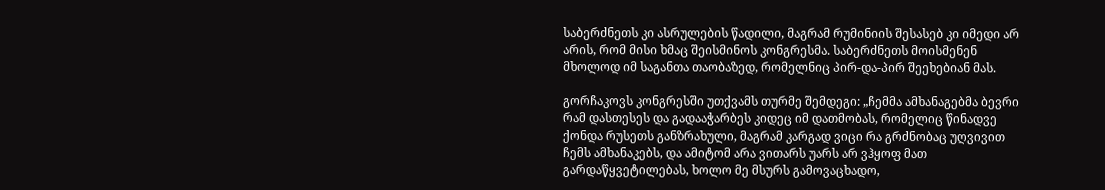საბერძნეთს კი ასრულების წადილი, მაგრამ რუმინიის შესასებ კი იმედი არ არის, რომ მისი ხმაც შეისმინოს კონგრესმა. საბერძნეთს მოისმენენ მხოლოდ იმ საგანთა თაობაზედ, რომელნიც პირ-და-პირ შეეხებიან მას.

გორჩაკოვს კონგრესში უთქვამს თურმე შემდეგი: „ჩემმა ამხანაგებმა ბევრი რამ დასთესეს და გადააჭარბეს კიდეც იმ დათმობას, რომელიც წინადვე ქონდა რუსეთს განზრახული, მაგრამ კარგად ვიცი რა გრძნობაც უღვივით ჩემს ამხანაკებს, და ამიტომ არა ვითარს უარს არ ვჰყოფ მათ გარდაწყვეტილებას, ხოლო მე მსურს გამოვაცხადო,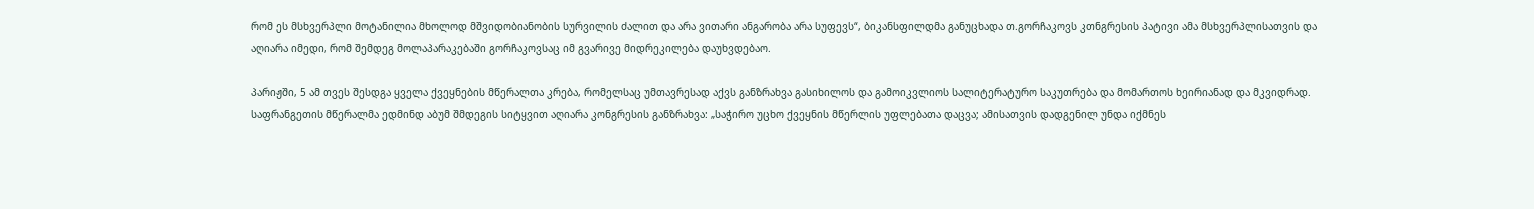რომ ეს მსხვერპლი მოტანილია მხოლოდ მშვიდობიანობის სურვილის ძალით და არა ვითარი ანგარობა არა სუფევს“, ბიკანსფილდმა განუცხადა თ.გორჩაკოვს კთნგრესის პატივი ამა მსხვერპლისათვის და აღიარა იმედი, რომ შემდეგ მოლაპარაკებაში გორჩაკოვსაც იმ გვარივე მიდრეკილება დაუხვდებაო.

პარიჟში, 5 ამ თვეს შესდგა ყველა ქვეყნების მწერალთა კრება, რომელსაც უმთავრესად აქვს განზრახვა გასიხილოს და გამოიკვლიოს სალიტერატურო საკუთრება და მომართოს ხეირიანად და მკვიდრად. საფრანგეთის მწერალმა ედმინდ აბუმ შმდეგის სიტყვით აღიარა კონგრესის განზრახვა: „საჭირო უცხო ქვეყნის მწერლის უფლებათა დაცვა; ამისათვის დადგენილ უნდა იქმნეს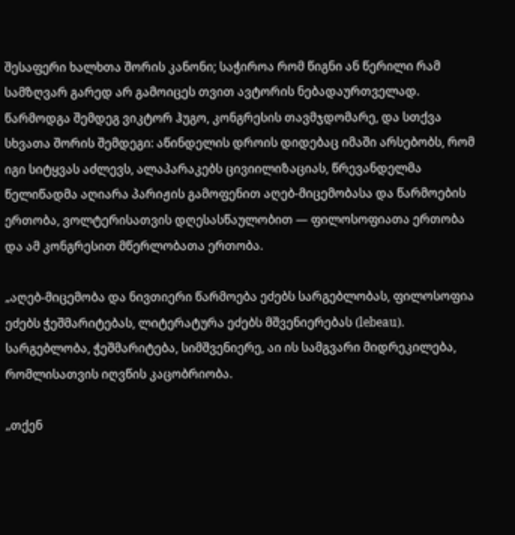შესაფერი ხალხთა შორის კანონი; საჭიროა რომ წიგნი ან წერილი რამ სამზღვარ გარედ არ გამოიცეს თვით ავტორის ნებადაურთველად. წარმოდგა შემდეგ ვიკტორ ჰუგო, კონგრესის თავმჯდომარე, და სთქვა სხვათა შორის შემდეგი: აწინდელის დროის დიდებაც იმაში არსებობს, რომ იგი სიტყვას აძლევს, ალაპარაკებს ცივიილიზაციას, წრევანდელმა წელიწადმა აღიარა პარიჟის გამოფენით აღებ-მიცემობასა და წარმოების ერთობა, ვოლტერისათვის დღესასწაულობით — ფილოსოფიათა ერთობა და ამ კონგრესით მწერლობათა ერთობა.

„აღებ-მიცემობა და ნივთიერი წარმოება ეძებს სარგებლობას, ფილოსოფია ეძებს ჭეშმარიტებას, ლიტერატურა ეძებს მშვენიერებას (lebeau). სარგებლობა, ჭეშმარიტება, სიმშვენიერე, აი ის სამგვარი მიდრეკილება, რომლისათვის იღვწის კაცობრიობა.

„თქენ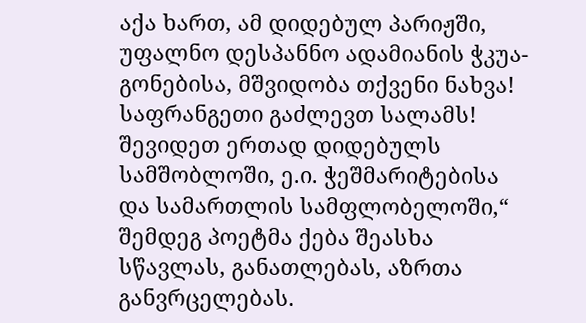აქა ხართ, ამ დიდებულ პარიჟში, უფალნო დესპანნო ადამიანის ჭკუა-გონებისა, მშვიდობა თქვენი ნახვა! საფრანგეთი გაძლევთ სალამს! შევიდეთ ერთად დიდებულს სამშობლოში, ე.ი. ჭეშმარიტებისა და სამართლის სამფლობელოში,“ შემდეგ პოეტმა ქება შეასხა სწავლას, განათლებას, აზრთა განვრცელებას.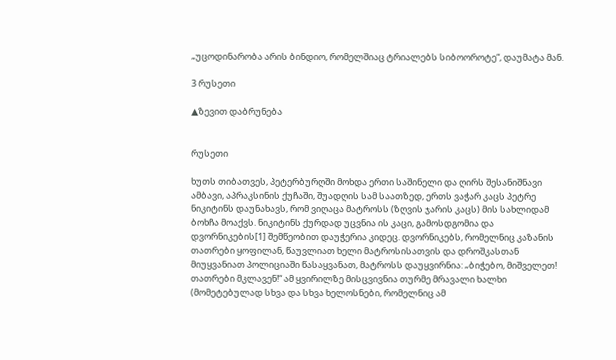„უცოდინარობა არის ბინდიო, რომელშიაც ტრიალებს სიბოოროტე“, დაუმატა მან.

3 რუსეთი

▲ზევით დაბრუნება


რუსეთი

ხუთს თიბათვეს, პეტერბურღში მოხდა ერთი საშინელი და ღირს შესანიშნავი ამბავი, აპრაკსინის ქუჩაში, შუადღის სამ საათზედ, ერთს ვაჭარ კაცს პეტრე ნიკიტინს დაუნახავს, რომ ვიღაცა მატროსს (ზღვის ჯარის კაცს) მის სახლიდამ ბოხჩა მოაქვს. ნიკიტინს ქურდად უცვნია ის კაცი, გამოსდგომია და დვორნიკების[1] შემწეობით დაუჭერია კიდეც. დვორნიკებს, რომელნიც კაზანის თათრები ყოფილან, წაუვლიათ ხელი მატროსისათვის და დროშკასთან მიუყვანიათ პოლიციაში წასაყვანათ, მატროსს დაუყვირნია: „ბიჭებო, მიშველეთ! თათრები მკლავენ!“ ამ ყვირილზე მისცვივნია თურმე მრავალი ხალხი (მომეტებულად სხვა და სხვა ხელოსნები, რომელნიც ამ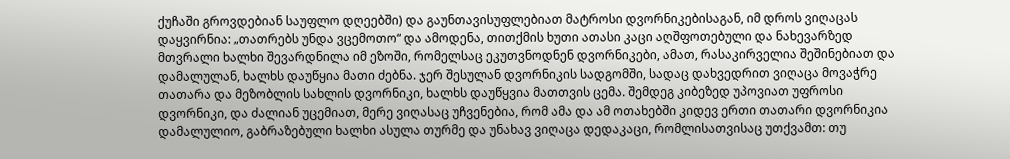ქუჩაში გროვდებიან საუფლო დღეებში) და გაუნთავისუფლებიათ მატროსი დვორნიკებისაგან, იმ დროს ვიღაცას დაყვირნია: „თათრებს უნდა ვცემოთო“ და ამოდენა, თითქმის ხუთი ათასი კაცი აღშფოთებული და ნახევარზედ მთვრალი ხალხი შევარდნილა იმ ეზოში, რომელსაც ეკუთვნოდნენ დვორნიკები, ამათ, რასაკირველია შეშინებიათ და დამალულან, ხალხს დაუწყია მათი ძებნა. ჯერ შესულან დვორნიკის სადგომში, სადაც დახვედრით ვიღაცა მოვაჭრე თათარა და მეზობლის სახლის დვორნიკი, ხალხს დაუწყვია მათთვის ცემა. შემდეგ კიბეზედ უპოვიათ უფროსი დვორნიკი, და ძალიან უცემიათ, მერე ვიღასაც უჩვენებია, რომ ამა და ამ ოთახებში კიდევ ერთი თათარი დვორნიკია დამალულიო, გაბრაზებული ხალხი ასულა თურმე და უნახავ ვიღაცა დედაკაცი, რომლისათვისაც უთქვამთ: თუ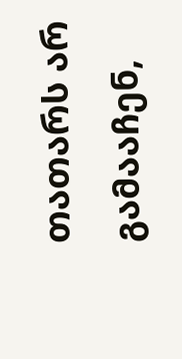თათარს არ გამააჩენ,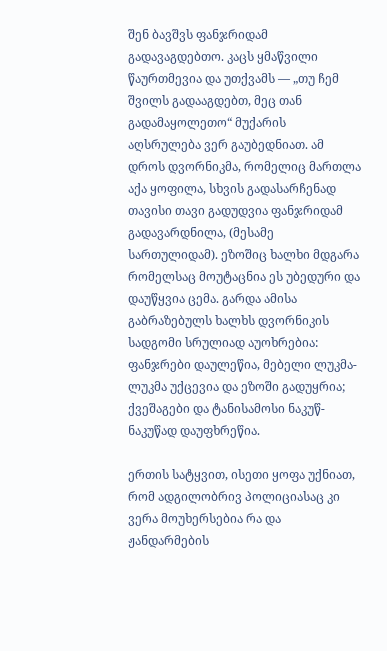შენ ბავშვს ფანჯრიდამ გადავაგდებთო. კაცს ყმაწვილი წაურთმევია და უთქვამს — „თუ ჩემ შვილს გადააგდებთ, მეც თან გადამაყოლეთო“ მუქარის აღსრულება ვერ გაუბედნიათ. ამ დროს დვორნიკმა, რომელიც მართლა აქა ყოფილა, სხვის გადასარჩენად თავისი თავი გადუდვია ფანჯრიდამ გადავარდნილა, (მესამე სართულიდამ). ეზოშიც ხალხი მდგარა რომელსაც მოუტაცნია ეს უბედური და დაუწყვია ცემა. გარდა ამისა გაბრაზებულს ხალხს დვორნიკის სადგომი სრულიად აუოხრებია: ფანჯრები დაულეწია, მებელი ლუკმა-ლუკმა უქცევია და ეზოში გადუყრია; ქვეშაგები და ტანისამოსი ნაკუწ-ნაკუწად დაუფხრეწია.

ერთის სატყვით, ისეთი ყოფა უქნიათ, რომ ადგილობრივ პოლიციასაც კი ვერა მოუხერსებია რა და ჟანდარმების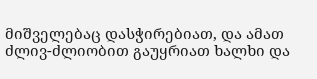მიშველებაც დასჭირებიათ, და ამათ ძლივ-ძლიობით გაუყრიათ ხალხი და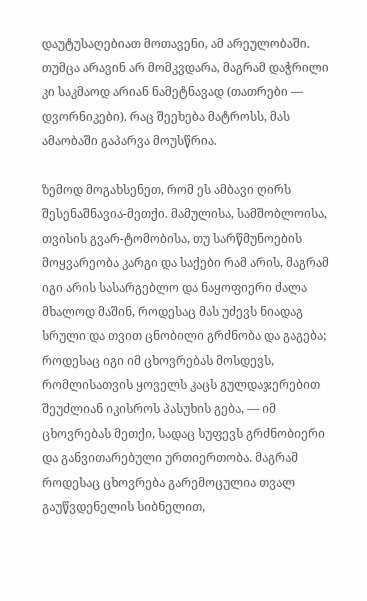დაუტუსაღებიათ მოთავენი, ამ არეულობაში. თუმცა არავინ არ მომკვდარა, მაგრამ დაჭრილი კი საკმაოდ არიან ნამეტნავად (თათრები — დვორნიკები). რაც შეეხება მატროსს, მას ამაობაში გაპარვა მოუსწრია.

ზემოდ მოგახსენეთ, რომ ეს ამბავი ღირს შესენაშნავია-მეთქი. მამულისა, სამშობლოისა, თვისის გვარ-ტომობისა, თუ სარწმუნოების მოყვარეობა კარგი და საქები რამ არის, მაგრამ იგი არის სასარგებლო და ნაყოფიერი ძალა მხალოდ მაშინ, როდესაც მას უძევს ნიადაგ სრული და თვით ცნობილი გრძნობა და გაგება; როდესაც იგი იმ ცხოვრებას მოსდევს, რომლისათვის ყოველს კაცს გულდაჯერებით შეუძლიან იკისროს პასუხის გება, — იმ ცხოვრებას მეთქი, სადაც სუფევს გრძნობიერი და განვითარებული ურთიერთობა. მაგრამ როდესაც ცხოვრება გარემოცულია თვალ გაუწვდენელის სიბნელით,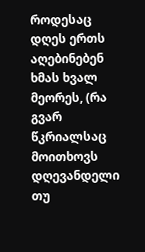როდესაც დღეს ერთს აღებინებენ ხმას ხვალ მეორეს, (რა გვარ წკრიალსაც მოითხოვს დღევანდელი თუ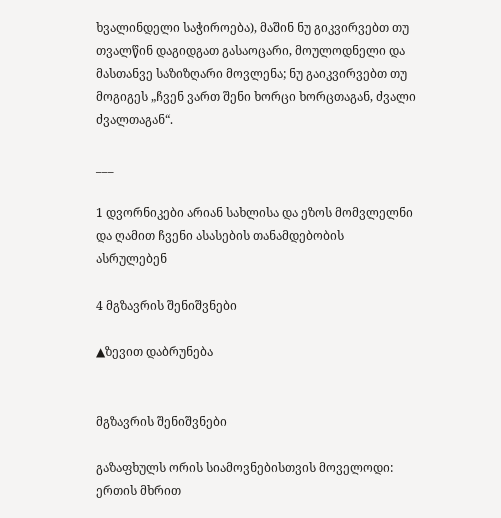ხვალინდელი საჭიროება), მაშინ ნუ გიკვირვებთ თუ თვალწინ დაგიდგათ გასაოცარი, მოულოდნელი და მასთანვე საზიზღარი მოვლენა; ნუ გაიკვირვებთ თუ მოგიგეს „ჩვენ ვართ შენი ხორცი ხორცთაგან, ძვალი ძვალთაგან“.

___

1 დვორნიკები არიან სახლისა და ეზოს მომვლელნი და ღამით ჩვენი ასასების თანამდებობის ასრულებენ

4 მგზავრის შენიშვნები

▲ზევით დაბრუნება


მგზავრის შენიშვნები

გაზაფხულს ორის სიამოვნებისთვის მოველოდი: ერთის მხრით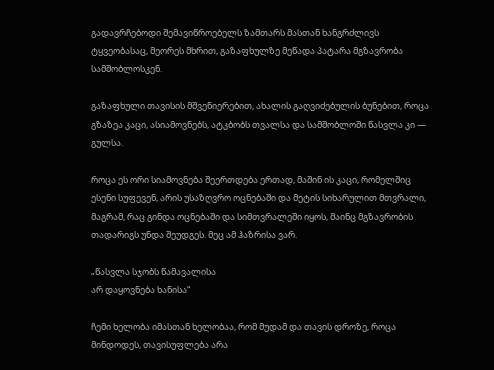გადავრჩებოდი შემავიწროებელს ზამთარს მასთან ხანგრძლივს ტყვეობასაც, მეორეს მხრით, გაზაფხულზე მეწადა პატარა მგზავრობა სამშობლოსკენ.

გაზაფხული თავისის მშვენიერებით, ახალის გაღვიძებულის ბუნებით, როცა გზაზეა კაცი, ასიამოვნებს, ატკბობს თვალსა და სამშობლოში წასვლა კი — გულსა.

როცა ეს ორი სიამოვნება შეერთდება ერთად, მაშინ ის კაცი, რომელშიც ესენი სუფევენ, არის უსაზღვრო ოცნებაში და მეტის სიხარულით მთვრალი, მაგრამ, რაც გინდა ოცნებაში და სიმთვრალეში იყოს, მაინც მგზავრობის თადარიგს უნდა შეუდგეს. მეც ამ ჰაზრისა ვარ.

„წასვლა სჯობს წამავალისა
არ დაყოვნება ხანისა“

ჩემი ხელობა იმასთან ხელობაა, რომ მუდამ და თავის დროზე, როცა მინდოდეს, თავისუფლება არა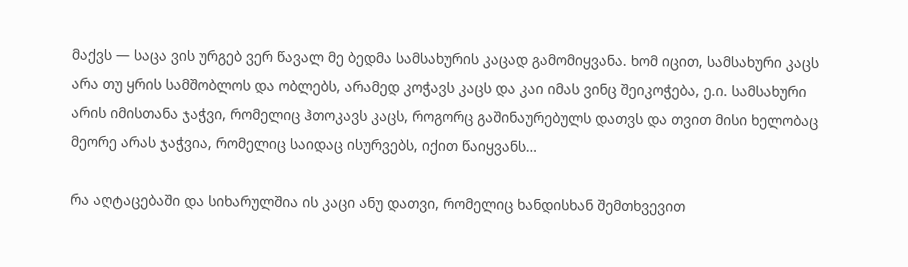მაქვს — საცა ვის ურგებ ვერ წავალ მე ბედმა სამსახურის კაცად გამომიყვანა. ხომ იცით, სამსახური კაცს არა თუ ყრის სამშობლოს და ობლებს, არამედ კოჭავს კაცს და კაი იმას ვინც შეიკოჭება, ე.ი. სამსახური არის იმისთანა ჯაჭვი, რომელიც ჰთოკავს კაცს, როგორც გაშინაურებულს დათვს და თვით მისი ხელობაც მეორე არას ჯაჭვია, რომელიც საიდაც ისურვებს, იქით წაიყვანს…

რა აღტაცებაში და სიხარულშია ის კაცი ანუ დათვი, რომელიც ხანდისხან შემთხვევით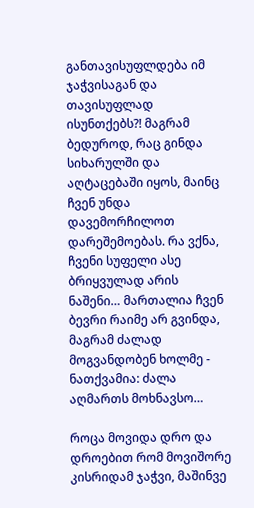განთავისუფლდება იმ ჯაჭვისაგან და თავისუფლად ისუნთქებს?! მაგრამ ბედუროდ, რაც გინდა სიხარულში და აღტაცებაში იყოს, მაინც ჩვენ უნდა დავემორჩილოთ დარეშემოებას. რა ვქნა, ჩვენი სუფელი ასე ბრიყვულად არის ნაშენი… მართალია ჩვენ ბევრი რაიმე არ გვინდა, მაგრამ ძალად მოგვანდობენ ხოლმე - ნათქვამია: ძალა აღმართს მოხნავსო…

როცა მოვიდა დრო და დროებით რომ მოვიშორე კისრიდამ ჯაჭვი, მაშინვე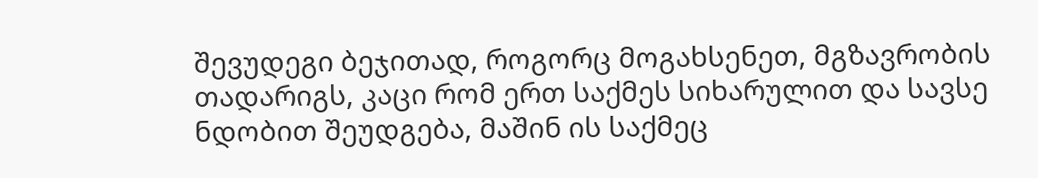შევუდეგი ბეჯითად, როგორც მოგახსენეთ, მგზავრობის თადარიგს, კაცი რომ ერთ საქმეს სიხარულით და სავსე ნდობით შეუდგება, მაშინ ის საქმეც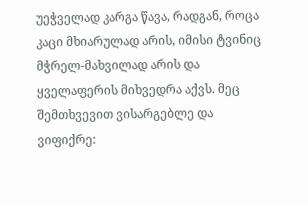უეჭველად კარგა წავა, რადგან, როცა კაცი მხიარულად არის, იმისი ტვინიც მჭრელ-მახვილად არის და ყველაფერის მიხვედრა აქვს. მეც შემთხვევით ვისარგებლე და ვიფიქრე: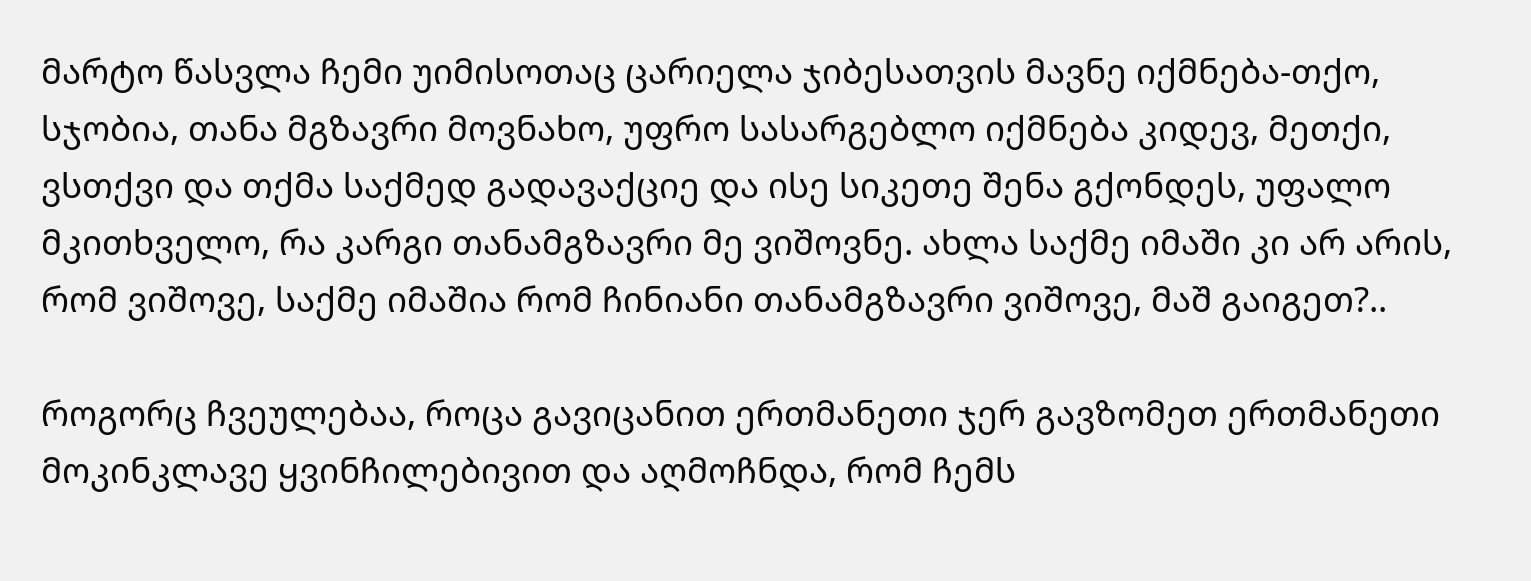მარტო წასვლა ჩემი უიმისოთაც ცარიელა ჯიბესათვის მავნე იქმნება-თქო, სჯობია, თანა მგზავრი მოვნახო, უფრო სასარგებლო იქმნება კიდევ, მეთქი, ვსთქვი და თქმა საქმედ გადავაქციე და ისე სიკეთე შენა გქონდეს, უფალო მკითხველო, რა კარგი თანამგზავრი მე ვიშოვნე. ახლა საქმე იმაში კი არ არის, რომ ვიშოვე, საქმე იმაშია რომ ჩინიანი თანამგზავრი ვიშოვე, მაშ გაიგეთ?..

როგორც ჩვეულებაა, როცა გავიცანით ერთმანეთი ჯერ გავზომეთ ერთმანეთი მოკინკლავე ყვინჩილებივით და აღმოჩნდა, რომ ჩემს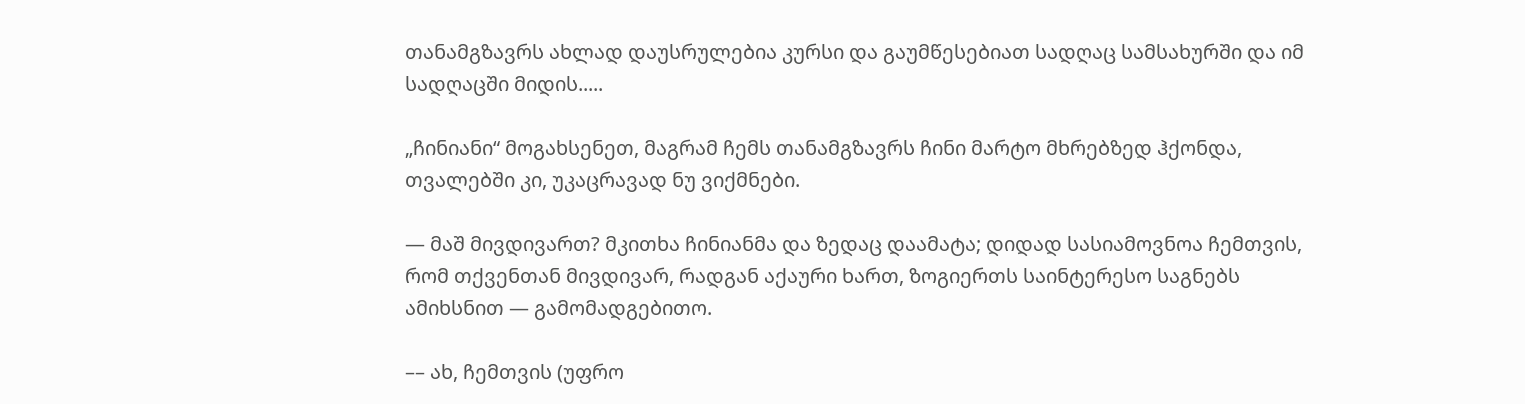თანამგზავრს ახლად დაუსრულებია კურსი და გაუმწესებიათ სადღაც სამსახურში და იმ სადღაცში მიდის.....

„ჩინიანი“ მოგახსენეთ, მაგრამ ჩემს თანამგზავრს ჩინი მარტო მხრებზედ ჰქონდა, თვალებში კი, უკაცრავად ნუ ვიქმნები.

— მაშ მივდივართ? მკითხა ჩინიანმა და ზედაც დაამატა; დიდად სასიამოვნოა ჩემთვის, რომ თქვენთან მივდივარ, რადგან აქაური ხართ, ზოგიერთს საინტერესო საგნებს ამიხსნით — გამომადგებითო.

–– ახ, ჩემთვის (უფრო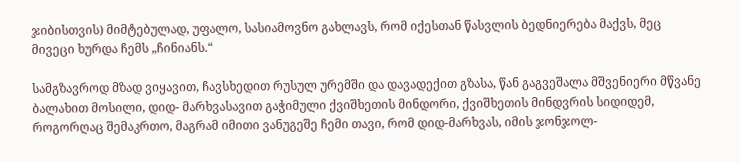ჯიბისთვის) მიმტებულად, უფალო, სასიამოვნო გახლავს, რომ იქესთან წასვლის ბედნიერება მაქვს, მეც მივეცი ხურდა ჩემს „ჩინიანს.“

სამგზავროდ მზად ვიყავით, ჩავსხედით რუსულ ურემში და დავადექით გზასა, წან გაგვეშალა მშვენიერი მწვანე ბალახით მოსილი, დიდ- მარხვასავით გაჭიმული ქვიშხეთის მინდორი, ქვიშხეთის მინდვრის სიდიდემ, როგორღაც შემაკრთო, მაგრამ იმითი ვანუგეშე ჩემი თავი, რომ დიდ-მარხვას, იმის ჯონჯოლ-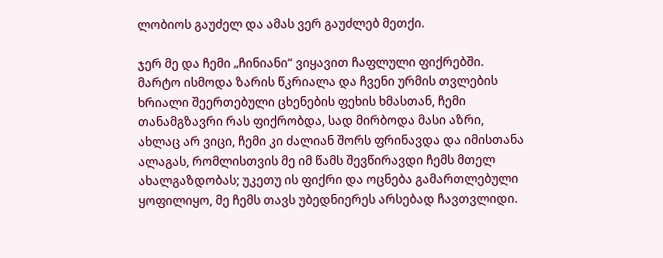ლობიოს გაუძელ და ამას ვერ გაუძლებ მეთქი.

ჯერ მე და ჩემი „ჩინიანი“ ვიყავით ჩაფლული ფიქრებში. მარტო ისმოდა ზარის წკრიალა და ჩვენი ურმის თვლების ხრიალი შეერთებული ცხენების ფეხის ხმასთან, ჩემი თანამგზავრი რას ფიქრობდა, სად მირბოდა მასი აზრი, ახლაც არ ვიცი, ჩემი კი ძალიან შორს ფრინავდა და იმისთანა ალაგას, რომლისთვის მე იმ წამს შევწირავდი ჩემს მთელ ახალგაზდობას; უკეთუ ის ფიქრი და ოცნება გამართლებული ყოფილიყო, მე ჩემს თავს უბედნიერეს არსებად ჩავთვლიდი.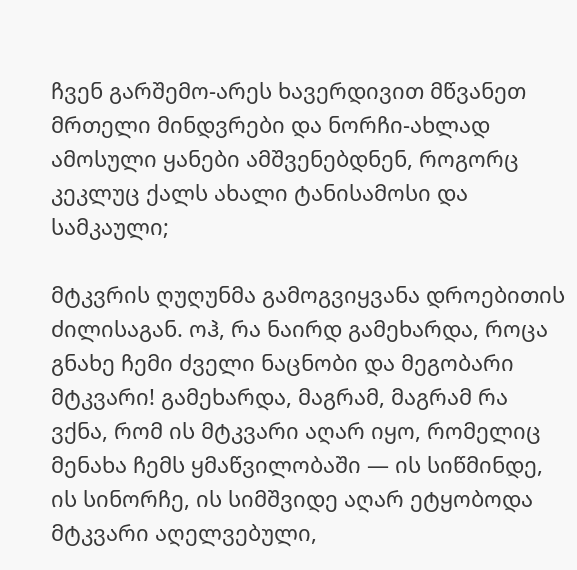ჩვენ გარშემო-არეს ხავერდივით მწვანეთ მრთელი მინდვრები და ნორჩი-ახლად ამოსული ყანები ამშვენებდნენ, როგორც კეკლუც ქალს ახალი ტანისამოსი და სამკაული;

მტკვრის ღუღუნმა გამოგვიყვანა დროებითის ძილისაგან. ოჰ, რა ნაირდ გამეხარდა, როცა გნახე ჩემი ძველი ნაცნობი და მეგობარი მტკვარი! გამეხარდა, მაგრამ, მაგრამ რა ვქნა, რომ ის მტკვარი აღარ იყო, რომელიც მენახა ჩემს ყმაწვილობაში — ის სიწმინდე, ის სინორჩე, ის სიმშვიდე აღარ ეტყობოდა მტკვარი აღელვებული,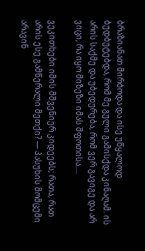ბრაზიანათ მირბოდა და ისე უწყალოდ ბუდბუტებდა, რომ მე გული გამისქდა კინაღამ. ის არის საქმე და უბედურება, რომ ვერ გავიგე და არ ვიცი, რა იყო მიზეზი იმას შფოთისა....

ვეკითხები იმის მშვენიერ კიდეებს; რათა, რათ არის ესე გამწერალი მეთქი? — პასუხის მომცემი არავინ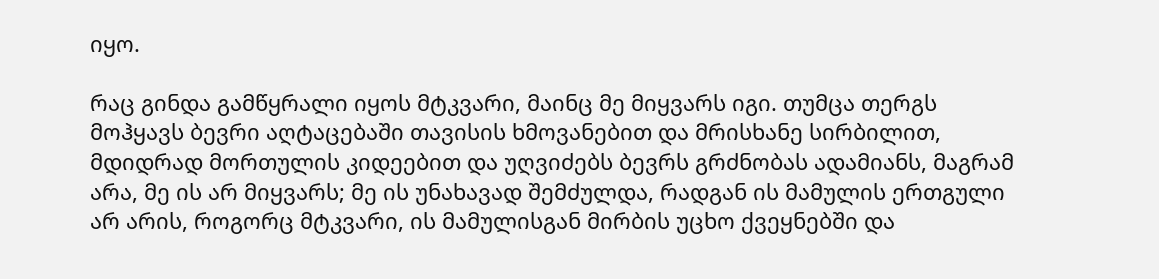იყო.

რაც გინდა გამწყრალი იყოს მტკვარი, მაინც მე მიყვარს იგი. თუმცა თერგს მოჰყავს ბევრი აღტაცებაში თავისის ხმოვანებით და მრისხანე სირბილით, მდიდრად მორთულის კიდეებით და უღვიძებს ბევრს გრძნობას ადამიანს, მაგრამ არა, მე ის არ მიყვარს; მე ის უნახავად შემძულდა, რადგან ის მამულის ერთგული არ არის, როგორც მტკვარი, ის მამულისგან მირბის უცხო ქვეყნებში და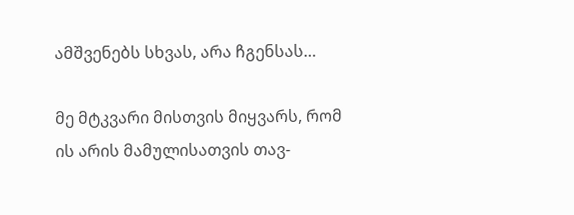ამშვენებს სხვას, არა ჩგენსას…

მე მტკვარი მისთვის მიყვარს, რომ ის არის მამულისათვის თავ-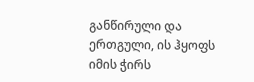განწირული და ერთგული, ის ჰყოფს იმის ჭირს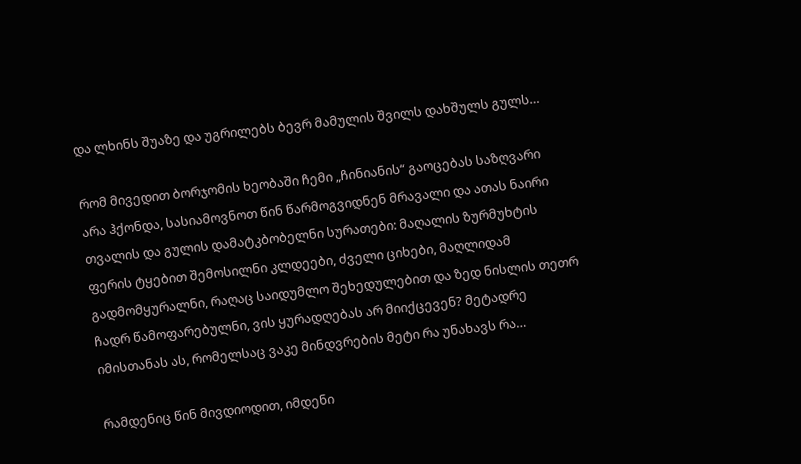და ლხინს შუაზე და უგრილებს ბევრ მამულის შვილს დახშულს გულს…

რომ მივედით ბორჯომის ხეობაში ჩემი „ჩინიანის“ გაოცებას საზღვარი არა ჰქონდა, სასიამოვნოთ წინ წარმოგვიდნენ მრავალი და ათას ნაირი თვალის და გულის დამატკბობელნი სურათები: მაღალის ზურმუხტის ფერის ტყებით შემოსილნი კლდეები, ძველი ციხები, მაღლიდამ გადმომყურალნი, რაღაც საიდუმლო შეხედულებით და ზედ ნისლის თეთრ ჩადრ წამოფარებულნი, ვის ყურადღებას არ მიიქცევენ? მეტადრე იმისთანას ას, რომელსაც ვაკე მინდვრების მეტი რა უნახავს რა…

რამდენიც წინ მივდიოდით, იმდენი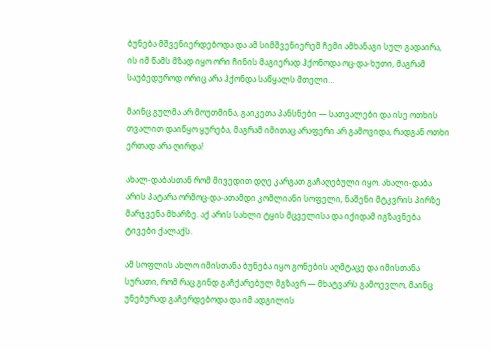ბუნება მშვენიერდებოდა და ამ სიმშვენიერემ ჩემი ამხანაგი სულ გადაირა, ის იმ წამს მზად იყო ორი ჩინის მაგიერად ჰქონოდა ოც-და-ხუთი, მაგრამ საუბედუროდ ორიც არა ჰქონდა საწყალს მთელი…

მაინც გულმა არ მოუთმინა, გაიკეთა პანსნები — სათვალები და ისე ოთხის თვალით დაიწყო ყურება, მაგრამ იმითაც არაფერი არ გამოვიდა, რადგან ოთხი ერთად არა ღირდა!

ახალ-დაბასთან რომ მივედით დღე კარგათ გაჩაღებული იყო. ახალი-დაბა არის პატარა ორმოც-და-ათამდი კომლიანი სოფელი, ნაშენი მტკვრის პირზე მარჯვენა მხარზე. აქ არის სახლი ტყის მცველისა და იქიდამ იგზავნება ტივები ქალაქს.

ამ სოფლის ახლო იმისთანა ბუნება იყო გონების აღმტაცე და იმისთანა სურათი, რომ რაც გინდ გაჩქარებულ მგზავრ — მხატვარს გამოევლო, მაინც უნებურად გაჩერდებოდა და იმ ადგილის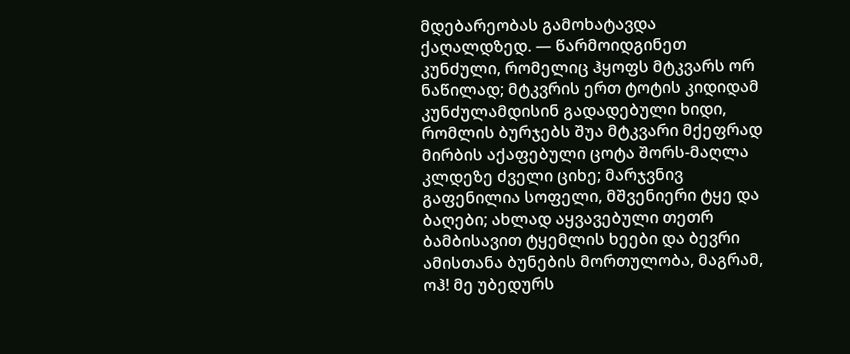მდებარეობას გამოხატავდა ქაღალდზედ. — წარმოიდგინეთ კუნძული, რომელიც ჰყოფს მტკვარს ორ ნაწილად; მტკვრის ერთ ტოტის კიდიდამ კუნძულამდისინ გადადებული ხიდი, რომლის ბურჯებს შუა მტკვარი მქეფრად მირბის აქაფებული ცოტა შორს-მაღლა კლდეზე ძველი ციხე; მარჯვნივ გაფენილია სოფელი, მშვენიერი ტყე და ბაღები; ახლად აყვავებული თეთრ ბამბისავით ტყემლის ხეები და ბევრი ამისთანა ბუნების მორთულობა, მაგრამ, ოჰ! მე უბედურს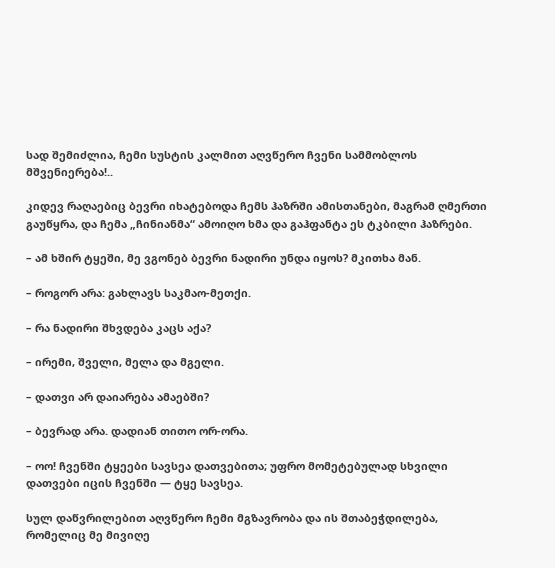სად შემიძლია, ჩემი სუსტის კალმით აღვწერო ჩვენი სამმობლოს მშვენიერება!..

კიდევ რაღაებიც ბევრი იხატებოდა ჩემს ჰაზრში ამისთანები, მაგრამ ღმერთი გაუწყრა, და ჩემა „ჩინიანმა“ ამოიღო ხმა და გაჰფანტა ეს ტკბილი ჰაზრები.

– ამ ხშირ ტყეში, მე ვგონებ ბევრი ნადირი უნდა იყოს? მკითხა მან.

– როგორ არა: გახლავს საკმაო-მეთქი.

– რა ნადირი შხვდება კაცს აქა?

– ირემი, შველი, მელა და მგელი.

– დათვი არ დაიარება ამაებში?

– ბევრად არა. დადიან თითო ორ-ორა.

– ოო! ჩვენში ტყეები სავსეა დათვებითა; უფრო მომეტებულად სხვილი დათვები იცის ჩვენში — ტყე სავსეა.

სულ დაწვრილებით აღვწერო ჩემი მგზავრობა და ის შთაბეჭდილება, რომელიც მე მივიღე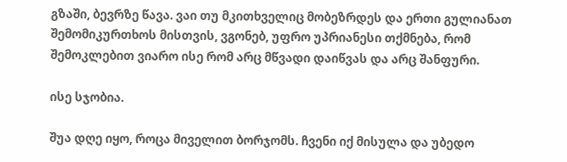გზაში, ბევრზე წავა. ვაი თუ მკითხველიც მობეზრდეს და ერთი გულიანათ შემომიკურთხოს მისთვის, ვგონებ, უფრო უპრიანესი თქმნება, რომ შემოკლებით ვიარო ისე რომ არც მწვადი დაიწვას და არც შანფური.

ისე სჯობია.

შუა დღე იყო, როცა მიველით ბორჯომს. ჩვენი იქ მისულა და უბედო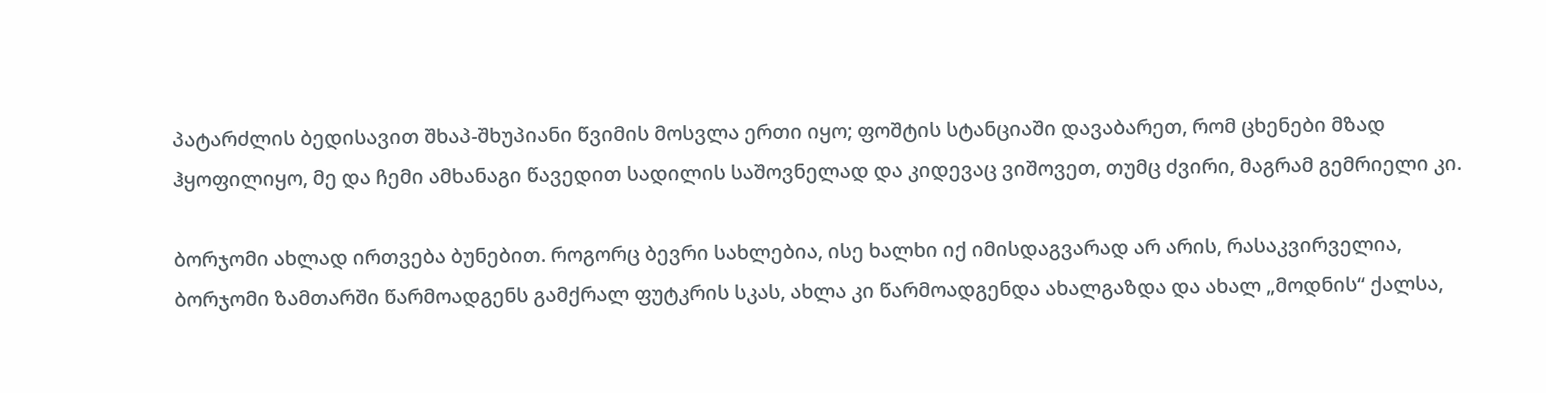პატარძლის ბედისავით შხაპ-შხუპიანი წვიმის მოსვლა ერთი იყო; ფოშტის სტანციაში დავაბარეთ, რომ ცხენები მზად ჰყოფილიყო, მე და ჩემი ამხანაგი წავედით სადილის საშოვნელად და კიდევაც ვიშოვეთ, თუმც ძვირი, მაგრამ გემრიელი კი.

ბორჯომი ახლად ირთვება ბუნებით. როგორც ბევრი სახლებია, ისე ხალხი იქ იმისდაგვარად არ არის, რასაკვირველია, ბორჯომი ზამთარში წარმოადგენს გამქრალ ფუტკრის სკას, ახლა კი წარმოადგენდა ახალგაზდა და ახალ „მოდნის“ ქალსა,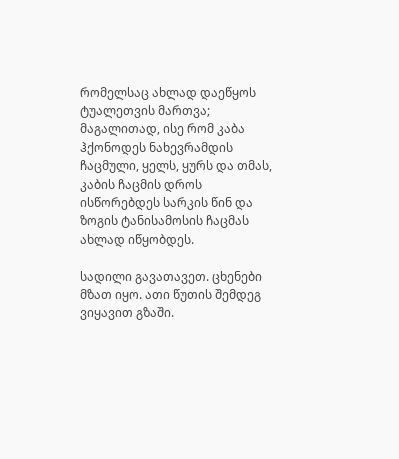რომელსაც ახლად დაეწყოს ტუალეთვის მართვა; მაგალითად, ისე რომ კაბა ჰქონოდეს ნახევრამდის ჩაცმული, ყელს, ყურს და თმას, კაბის ჩაცმის დროს ისწორებდეს სარკის წინ და ზოგის ტანისამოსის ჩაცმას ახლად იწყობდეს.

სადილი გავათავეთ. ცხენები მზათ იყო. ათი წუთის შემდეგ ვიყავით გზაში.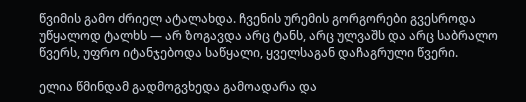წვიმის გამო ძრიელ ატალახდა. ჩვენის ურემის გორგორები გვესროდა უწყალოდ ტალხს — არ ზოგავდა არც ტანს, არც ულვაშს და არც საბრალო წვერს, უფრო იტანჯებოდა საწყალი, ყველსაგან დაჩაგრული წვერი.

ელია წმინდამ გადმოგვხედა გამოადარა და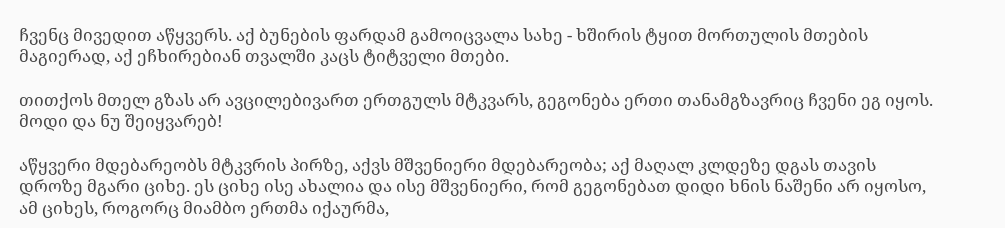ჩვენც მივედით აწყვერს. აქ ბუნების ფარდამ გამოიცვალა სახე - ხშირის ტყით მორთულის მთების მაგიერად, აქ ეჩხირებიან თვალში კაცს ტიტველი მთები.

თითქოს მთელ გზას არ ავცილებივართ ერთგულს მტკვარს, გეგონება ერთი თანამგზავრიც ჩვენი ეგ იყოს. მოდი და ნუ შეიყვარებ!

აწყვერი მდებარეობს მტკვრის პირზე, აქვს მშვენიერი მდებარეობა; აქ მაღალ კლდეზე დგას თავის დროზე მგარი ციხე. ეს ციხე ისე ახალია და ისე მშვენიერი, რომ გეგონებათ დიდი ხნის ნაშენი არ იყოსო, ამ ციხეს, როგორც მიამბო ერთმა იქაურმა,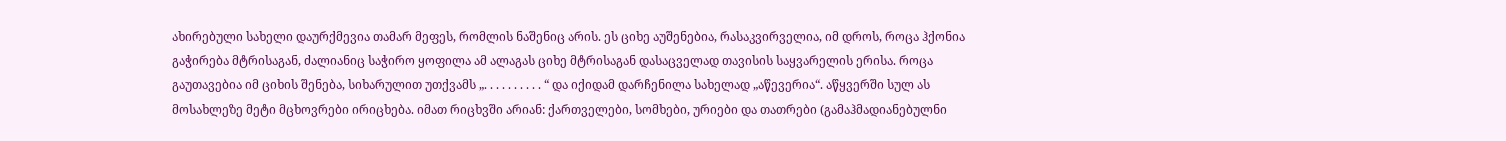ახირებული სახელი დაურქმევია თამარ მეფეს, რომლის ნაშენიც არის. ეს ციხე აუშენებია, რასაკვირველია, იმ დროს, როცა ჰქონია გაჭირება მტრისაგან, ძალიანიც საჭირო ყოფილა ამ ალაგას ციხე მტრისაგან დასაცველად თავისის საყვარელის ერისა. როცა გაუთავებია იმ ციხის შენება, სიხარულით უთქვამს „. . . . . . . . . . “ და იქიდამ დარჩენილა სახელად „აწევერია“. აწყვერში სულ ას მოსახლეზე მეტი მცხოვრები ირიცხება. იმათ რიცხვში არიან: ქართველები, სომხები, ურიები და თათრები (გამაჰმადიანებულნი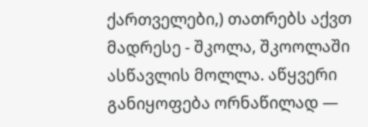ქართველები,) თათრებს აქვთ მადრესე - შკოლა, შკოოლაში ასწავლის მოლლა. აწყვერი განიყოფება ორნაწილად —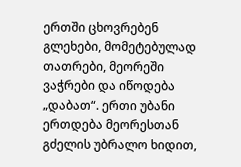ერთში ცხოვრებენ გლეხები, მომეტებულად თათრები, მეორეში ვაჭრები და იწოდება „დაბათ“. ერთი უბანი ერთდება მეორესთან გძელის უბრალო ხიდით,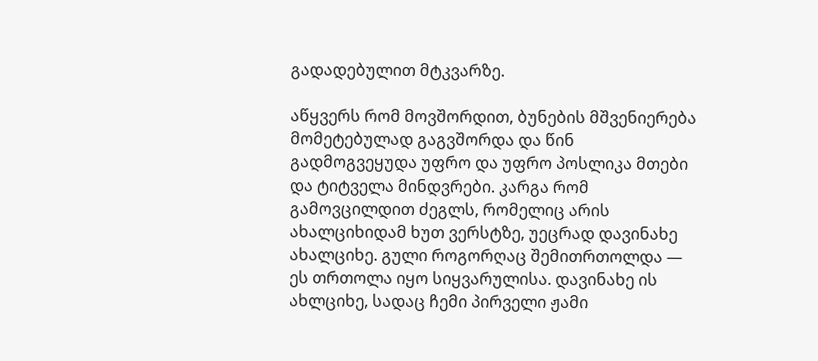გადადებულით მტკვარზე.

აწყვერს რომ მოვშორდით, ბუნების მშვენიერება მომეტებულად გაგვშორდა და წინ გადმოგვეყუდა უფრო და უფრო პოსლიკა მთები და ტიტველა მინდვრები. კარგა რომ გამოვცილდით ძეგლს, რომელიც არის ახალციხიდამ ხუთ ვერსტზე, უეცრად დავინახე ახალციხე. გული როგორღაც შემითრთოლდა — ეს თრთოლა იყო სიყვარულისა. დავინახე ის ახლციხე, სადაც ჩემი პირველი ჟამი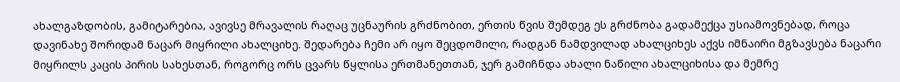ახალგაზდობის, გამიტარებია, ავივსე მრავალის რაღაც უცნაურის გრძნობით, ერთის წვის შემდეგ ეს გრძნობა გადამექცა უსიამოვნებად, როცა დავინახე შორიდამ ნაცარ მიყრილი ახალციხე. შედარება ჩემი არ იყო შეცდომილი, რადგან ნამდვილად ახალციხეს აქვს იმნაირი მგზავსება ნაცარი მიყრილს კაცის პირის სახესთან, როგორც ორს ცვარს წყლისა ერთმანეთთან, ჯერ გამიჩნდა ახალი ნაწილი ახალციხისა და მემრე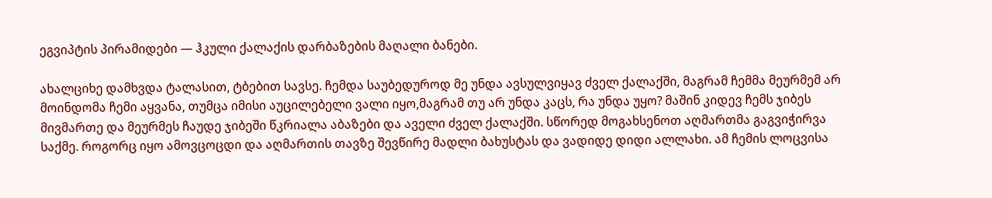ეგვიპტის პირამიდები — ჰკული ქალაქის დარბაზების მაღალი ბანები.

ახალციხე დამხვდა ტალასით, ტბებით სავსე. ჩემდა საუბედუროდ მე უნდა ავსულვიყავ ძველ ქალაქში, მაგრამ ჩემმა მეურმემ არ მოინდომა ჩემი აყვანა, თუმცა იმისი აუცილებელი ვალი იყო,მაგრამ თუ არ უნდა კაცს, რა უნდა უყო? მაშინ კიდევ ჩემს ჯიბეს მივმართე და მეურმეს ჩაუდე ჯიბეში წკრიალა აბაზები და აველი ძველ ქალაქში. სწორედ მოგახსენოთ აღმართმა გაგვიჭირვა საქმე. როგორც იყო ამოვცოცდი და აღმართის თავზე შევწირე მადლი ბახუსტას და ვადიდე დიდი ალლახი. ამ ჩემის ლოცვისა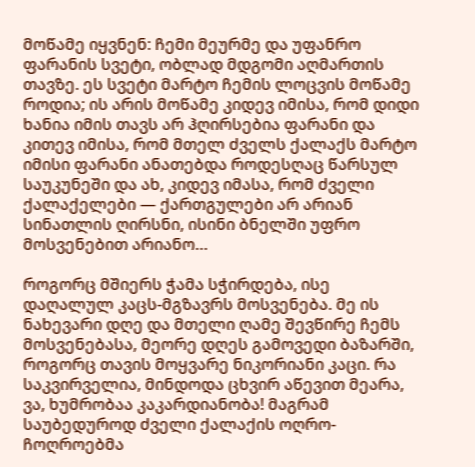მოწამე იყვნენ: ჩემი მეურმე და უფანრო ფარანის სვეტი, ობლად მდგომი აღმართის თავზე. ეს სვეტი მარტო ჩემის ლოცვის მოწამე როდია; ის არის მოწამე კიდევ იმისა, რომ დიდი ხანია იმის თავს არ ჰღირსებია ფარანი და კითევ იმისა, რომ მთელ ძველს ქალაქს მარტო იმისი ფარანი ანათებდა როდესღაც წარსულ საუკუნეში და ახ, კიდევ იმასა, რომ ძველი ქალაქელები — ქართგულები არ არიან სინათლის ღირსნი, ისინი ბნელში უფრო მოსვენებით არიანო…

როგორც მშიერს ჭამა სჭირდება, ისე დაღალულ კაცს-მგზავრს მოსვენება. მე ის ნახევარი დღე და მთელი ღამე შევწირე ჩემს მოსვენებასა, მეორე დღეს გამოვედი ბაზარში, როგორც თავის მოყვარე ნიკორიანი კაცი. რა საკვირველია, მინდოდა ცხვირ აწევით მეარა, ვა, ხუმრობაა კაკარდიანობა! მაგრამ საუბედუროდ ძველი ქალაქის ოღრო-ჩოღროებმა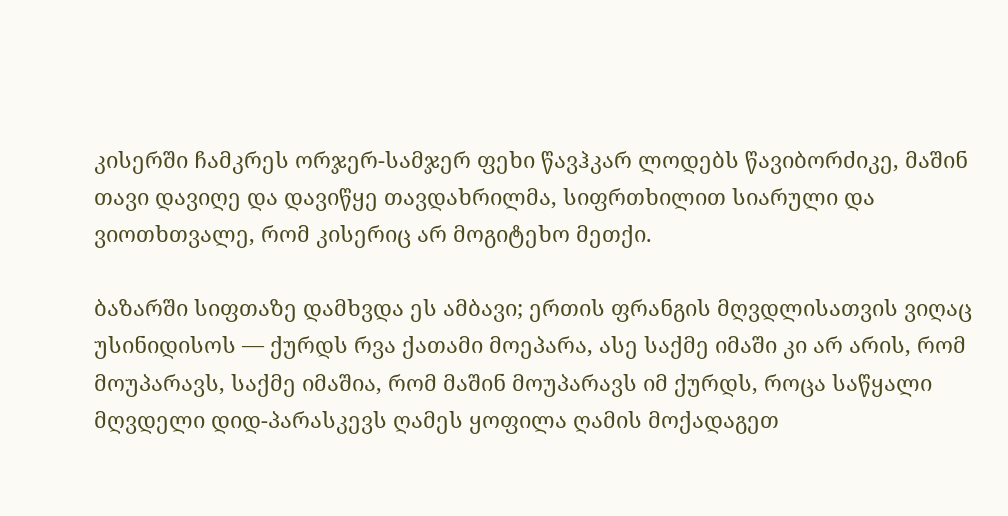კისერში ჩამკრეს ორჯერ-სამჯერ ფეხი წავჰკარ ლოდებს წავიბორძიკე, მაშინ თავი დავიღე და დავიწყე თავდახრილმა, სიფრთხილით სიარული და ვიოთხთვალე, რომ კისერიც არ მოგიტეხო მეთქი.

ბაზარში სიფთაზე დამხვდა ეს ამბავი; ერთის ფრანგის მღვდლისათვის ვიღაც უსინიდისოს — ქურდს რვა ქათამი მოეპარა, ასე საქმე იმაში კი არ არის, რომ მოუპარავს, საქმე იმაშია, რომ მაშინ მოუპარავს იმ ქურდს, როცა საწყალი მღვდელი დიდ-პარასკევს ღამეს ყოფილა ღამის მოქადაგეთ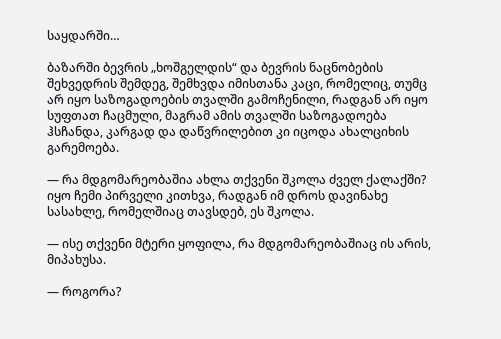საყდარში…

ბაზარში ბევრის „ხოშგელდის“ და ბევრის ნაცნობების შეხვედრის შემდეგ, შემხვდა იმისთანა კაცი, რომელიც, თუმც არ იყო საზოგადოების თვალში გამოჩენილი, რადგან არ იყო სუფთათ ჩაცმული, მაგრამ ამის თვალში საზოგადოება ჰსჩანდა, კარგად და დაწვრილებით კი იცოდა ახალციხის გარემოება.

— რა მდგომარეობაშია ახლა თქვენი შკოლა ძველ ქალაქში? იყო ჩემი პირველი კითხვა, რადგან იმ დროს დავინახე სასახლე, რომელშიაც თავსდებ, ეს შკოლა.

— ისე თქვენი მტერი ყოფილა, რა მდგომარეობაშიაც ის არის, მიპახუსა.

— როგორა?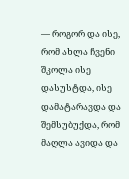— როგორ და ისე, რომ ახლა ჩვენი შკოლა ისე დასუსტდა, ისე დამატარავდა და შემსუბუქდა, რომ მაღლა ავიდა და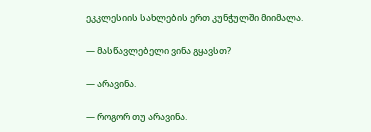ეკკლესიის სახლების ერთ კუნჭულში მიიმალა.

— მასწავლებელი ვინა გყავსთ?

— არავინა.

— როგორ თუ არავინა.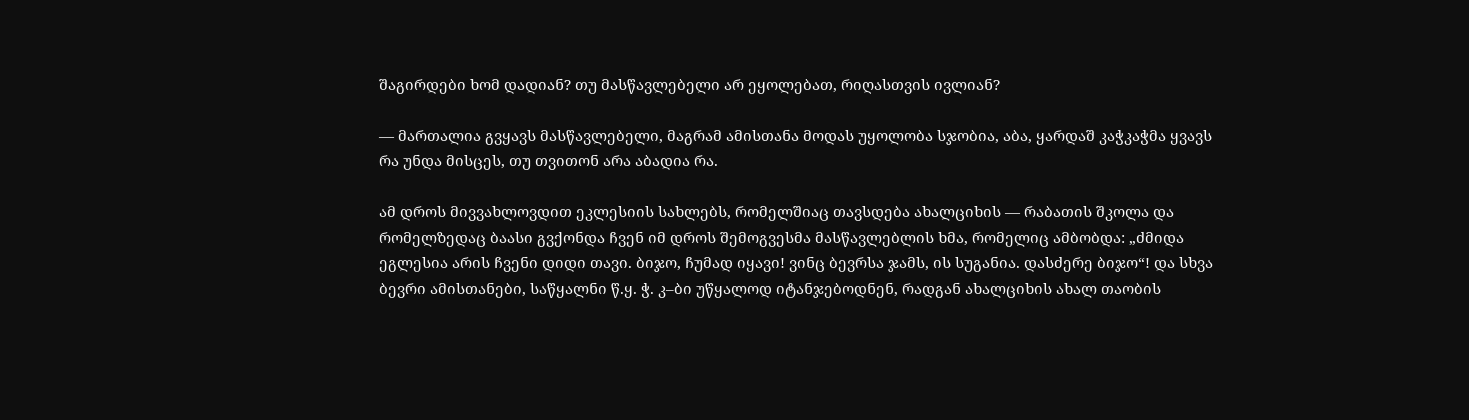შაგირდები ხომ დადიან? თუ მასწავლებელი არ ეყოლებათ, რიღასთვის ივლიან?

— მართალია გვყავს მასწავლებელი, მაგრამ ამისთანა მოდას უყოლობა სჯობია, აბა, ყარდაშ კაჭკაჭმა ყვავს რა უნდა მისცეს, თუ თვითონ არა აბადია რა.

ამ დროს მივვახლოვდით ეკლესიის სახლებს, რომელშიაც თავსდება ახალციხის — რაბათის შკოლა და რომელზედაც ბაასი გვქონდა ჩვენ იმ დროს შემოგვესმა მასწავლებლის ხმა, რომელიც ამბობდა: „ძმიდა ეგლესია არის ჩვენი დიდი თავი. ბიჯო, ჩუმად იყავი! ვინც ბევრსა ჯამს, ის სუგანია. დასძერე ბიჯო“! და სხვა ბევრი ამისთანები, საწყალნი წ.ყ. ჭ. კ–ბი უწყალოდ იტანჯებოდნენ, რადგან ახალციხის ახალ თაობის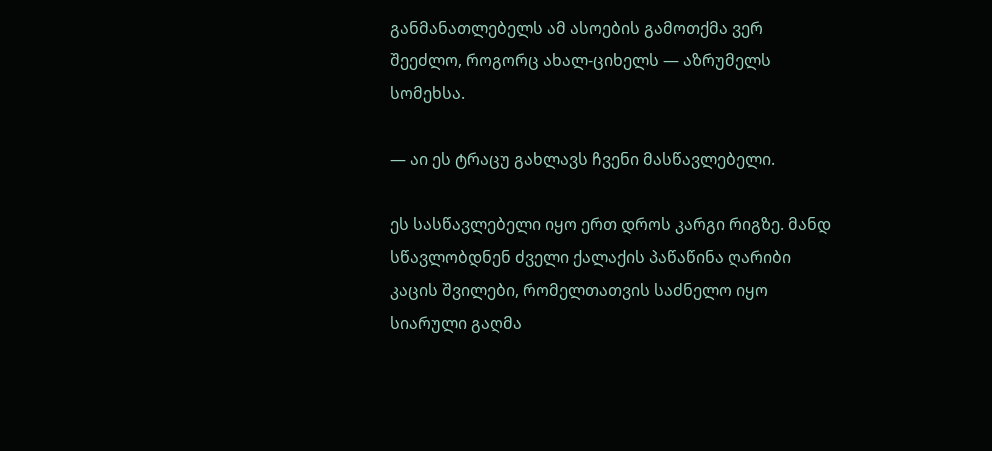განმანათლებელს ამ ასოების გამოთქმა ვერ შეეძლო, როგორც ახალ-ციხელს — აზრუმელს სომეხსა.

— აი ეს ტრაცუ გახლავს ჩვენი მასწავლებელი.

ეს სასწავლებელი იყო ერთ დროს კარგი რიგზე. მანდ სწავლობდნენ ძველი ქალაქის პაწაწინა ღარიბი კაცის შვილები, რომელთათვის საძნელო იყო სიარული გაღმა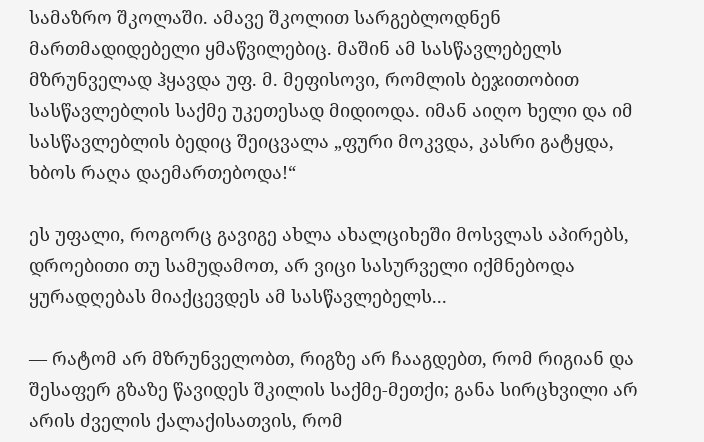სამაზრო შკოლაში. ამავე შკოლით სარგებლოდნენ მართმადიდებელი ყმაწვილებიც. მაშინ ამ სასწავლებელს მზრუნველად ჰყავდა უფ. მ. მეფისოვი, რომლის ბეჯითობით სასწავლებლის საქმე უკეთესად მიდიოდა. იმან აიღო ხელი და იმ სასწავლებლის ბედიც შეიცვალა „ფური მოკვდა, კასრი გატყდა, ხბოს რაღა დაემართებოდა!“

ეს უფალი, როგორც გავიგე ახლა ახალციხეში მოსვლას აპირებს, დროებითი თუ სამუდამოთ, არ ვიცი სასურველი იქმნებოდა ყურადღებას მიაქცევდეს ამ სასწავლებელს...

— რატომ არ მზრუნველობთ, რიგზე არ ჩააგდებთ, რომ რიგიან და შესაფერ გზაზე წავიდეს შკილის საქმე-მეთქი; განა სირცხვილი არ არის ძველის ქალაქისათვის, რომ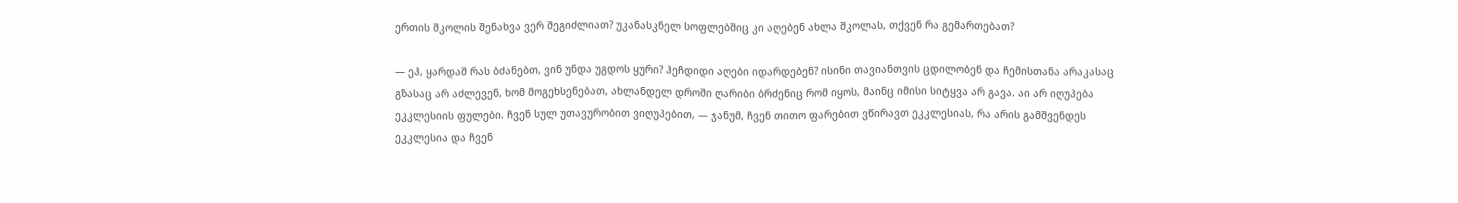ერთის შკოლის შენახვა ვერ შეგიძლიათ? უკანასკნელ სოფლებშიც კი აღებენ ახლა შკოლას, თქვენ რა გემართებათ?

— ეჰ, ყარდაშ რას ბძანებთ, ვინ უნდა უგდოს ყური? ჰეჩდიდი აღები იდარდებენ? ისინი თავიანთვის ცდილობენ და ჩემისთანა არაკასაც გზასაც არ აძლევენ, ხომ მოგეხსენებათ, ახლანდელ დროში ღარიბი ბრძენიც რომ იყოს, მაინც იმისი სიტყვა არ გავა. აი არ იღუპება ეკკლესიის ფულები. ჩვენ სულ უთავურობით ვიღუპებით, — ჯანუმ, ჩვენ თითო ფარებით ვწირავთ ეკკლესიას, რა არის გამშვენდეს ეკკლესია და ჩვენ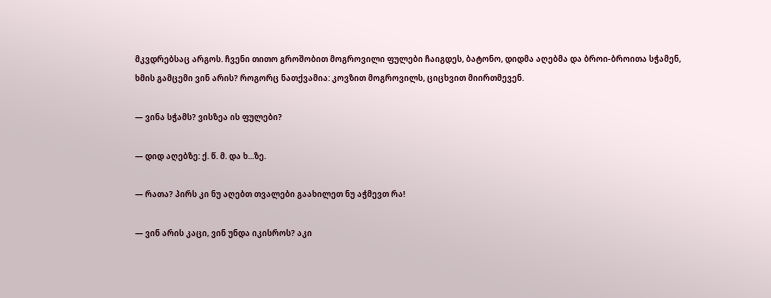მკვდრებსაც არგოს. ჩვენი თითო გროშობით მოგროვილი ფულები ჩაიგდეს, ბატონო, დიდმა აღებმა და ბროი-ბროითა სჭამენ, ხმის გამცემი ვინ არის? როგორც ნათქვამია: კოვზით მოგროვილს, ციცხვით მიირთმევენ.

— ვინა სჭამს? ვისზეა ის ფულები?

— დიდ აღებზე: ქ. წ. მ. და ხ...ზე.

— რათა? პირს კი ნუ აღებთ თვალები გაახილეთ ნუ აჭმევთ რა!

— ვინ არის კაცი, ვინ უნდა იკისროს? აკი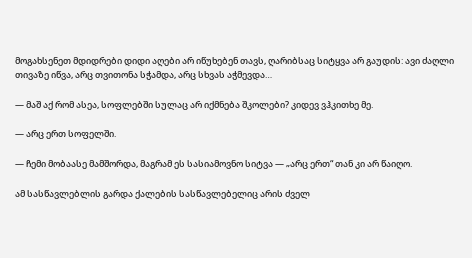მოგახსენეთ მდიდრები დიდი აღები არ იწუხებენ თავს, ღარიბსაც სიტყვა არ გაუდის: ავი ძაღლი თივაზე იწვა, არც თვითონა სჭამდა, არც სხვას აჭმევდა…

— მაშ აქ რომ ასეა, სოფლებში სულაც არ იქმნება შკოლები? კიდევ ვჰკითხე მე.

— არც ერთ სოფელში.

— ჩემი მობაასე მამშორდა, მაგრამ ეს სასიამოვნო სიტვა — „არც ერთ“ თან კი არ წაიღო.

ამ სასწავლებლის გარდა ქალების სასწავლებელიც არის ძველ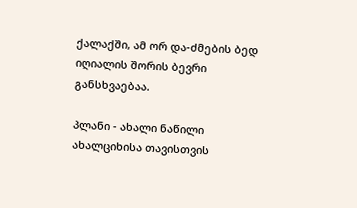ქალაქში, ამ ორ და-ძმების ბედ იღიალის შორის ბევრი განსხვაებაა.

პლანი - ახალი ნაწილი ახალციხისა თავისთვის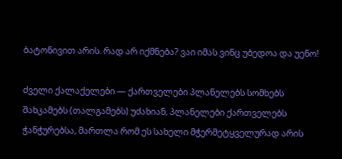ბატონივით არის. რად არ იქმნება? ვაი იმას ვინც უბედოა და უენო!

ძველი ქალაქელები — ქართველები პლანელებს სომხებს შახკამებს (თალგამებს) უძახიან, პლანელები ქართველებს ჭანჭურებსა, მართლა რომ ეს სახელი მჭერმეტყველურად არის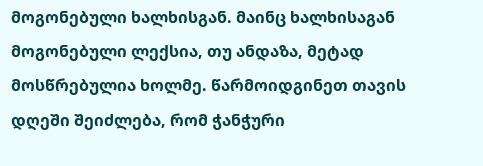მოგონებული ხალხისგან. მაინც ხალხისაგან მოგონებული ლექსია, თუ ანდაზა, მეტად მოსწრებულია ხოლმე. წარმოიდგინეთ თავის დღეში შეიძლება, რომ ჭანჭური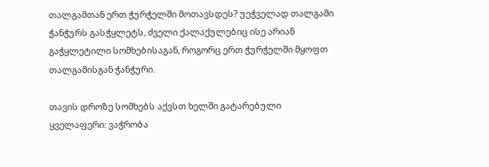თალგამთან ერთ ჭურჭელში მოთავსდეს? უეჭველად თალგამი ჭანჭურს გასჭყლეტს, ძველი ქალაქულებიც ისე არიან გაჭყლეტილი სომხებისაგან, როგორც ერთ ჭურჭელში მყოფთ თალგამისგან ჭანჭური.

თავის დროზე სომხებს აქვსთ ხელში გატარებული ყველაფერი: ვაჭრობა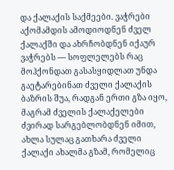და ქალაქის საქმეები. ვაჭრები აქომამდის ამოდიოდნენ ძველ ქალაქში და ახრჩობდნენ იქაურ ვაჭრებს — სოფლელებს რაც მოჰქონდათ გასასყიდლათ უნდა გაეტარებინათ ძველი ქალაქის ბაზრის შუა, რადგან ერთი გზა იყო, მაგრამ ძველის ქალაქელები ძვირად სარგებლობდნენ იმით, ახლა სულაც გათხარა ძველი ქალაქი ახალმა გზამ, რომელიც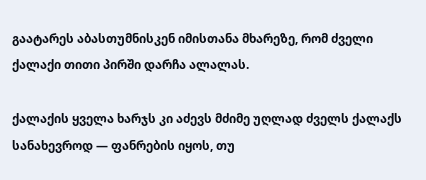გაატარეს აბასთუმნისკენ იმისთანა მხარეზე, რომ ძველი ქალაქი თითი პირში დარჩა ალალას.

ქალაქის ყველა ხარჯს კი აძევს მძიმე უღლად ძველს ქალაქს სანახევროდ — ფანრების იყოს, თუ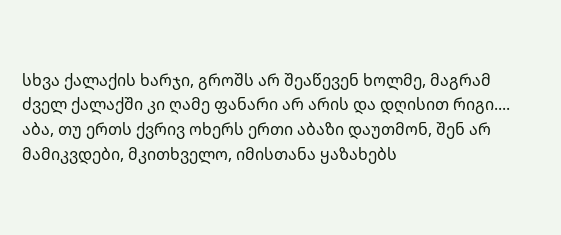სხვა ქალაქის ხარჯი, გროშს არ შეაწევენ ხოლმე, მაგრამ ძველ ქალაქში კი ღამე ფანარი არ არის და დღისით რიგი.... აბა, თუ ერთს ქვრივ ოხერს ერთი აბაზი დაუთმონ, შენ არ მამიკვდები, მკითხველო, იმისთანა ყაზახებს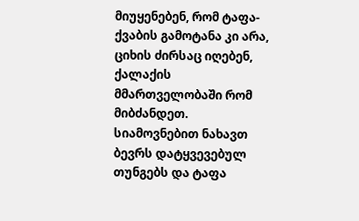მიუყენებენ, რომ ტაფა-ქვაბის გამოტანა კი არა, ციხის ძირსაც იღებენ, ქალაქის მმართველობაში რომ მიბძანდეთ. სიამოვნებით ნახავთ ბევრს დატყვევებულ თუნგებს და ტაფა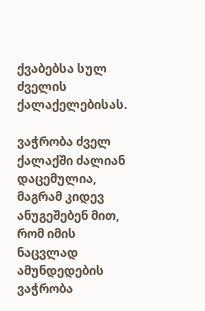ქვაბებსა სულ ძველის ქალაქელებისას.

ვაჭრობა ძველ ქალაქში ძალიან დაცემულია, მაგრამ კიდევ ანუგეშებენ მით, რომ იმის ნაცვლად ამუნდედების ვაჭრობა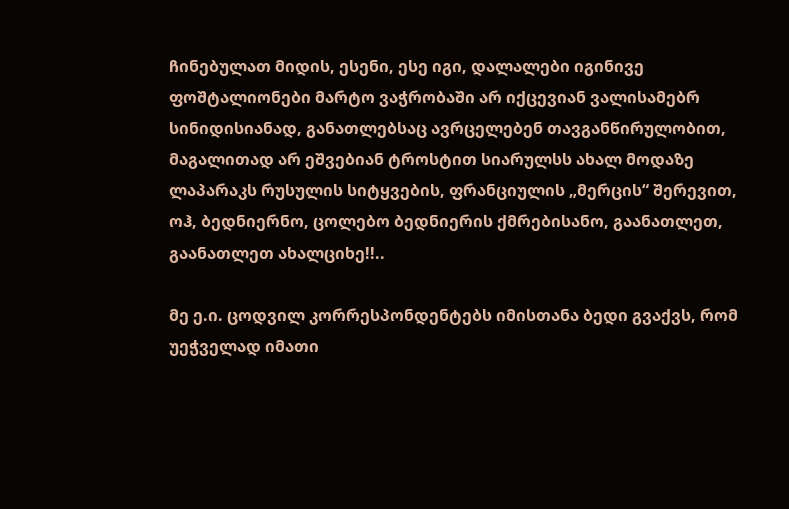ჩინებულათ მიდის, ესენი, ესე იგი, დალალები იგინივე ფოშტალიონები მარტო ვაჭრობაში არ იქცევიან ვალისამებრ სინიდისიანად, განათლებსაც ავრცელებენ თავგანწირულობით, მაგალითად არ ეშვებიან ტროსტით სიარულსს ახალ მოდაზე ლაპარაკს რუსულის სიტყვების, ფრანციულის „მერცის“ შერევით, ოჰ, ბედნიერნო, ცოლებო ბედნიერის ქმრებისანო, გაანათლეთ, გაანათლეთ ახალციხე!!..

მე ე.ი. ცოდვილ კორრესპონდენტებს იმისთანა ბედი გვაქვს, რომ უეჭველად იმათი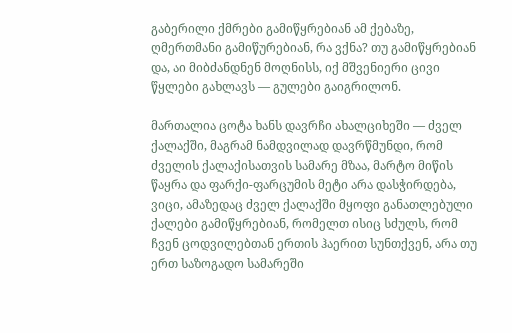გაბერილი ქმრები გამიწყრებიან ამ ქებაზე, ღმერთმანი გამიწურებიან, რა ვქნა? თუ გამიწყრებიან და, აი მიბძანდნენ მოღნისს, იქ მშვენიერი ცივი წყლები გახლავს — გულები გაიგრილონ.

მართალია ცოტა ხანს დავრჩი ახალციხეში — ძველ ქალაქში, მაგრამ ნამდვილად დავრწმუნდი, რომ ძველის ქალაქისათვის სამარე მზაა, მარტო მიწის წაყრა და ფარქი-ფარცუმის მეტი არა დასჭირდება, ვიცი, ამაზედაც ძველ ქალაქში მყოფი განათლებული ქალები გამიწყრებიან, რომელთ ისიც სძულს, რომ ჩვენ ცოდვილებთან ერთის ჰაერით სუნთქვენ, არა თუ ერთ საზოგადო სამარეში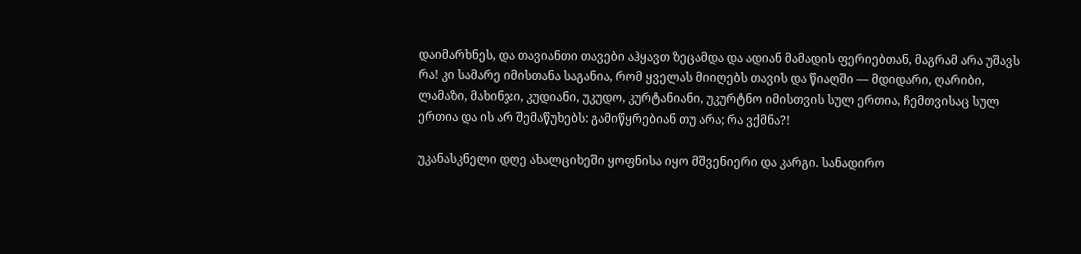დაიმარხნეს, და თავიანთი თავები აჰყავთ ზეცამდა და ადიან მამადის ფერიებთან, მაგრამ არა უშავს რა! კი სამარე იმისთანა საგანია, რომ ყველას მიიღებს თავის და წიაღში — მდიდარი, ღარიბი, ლამაზი, მახინჯი, კუდიანი, უკუდო, კურტანიანი, უკურტნო იმისთვის სულ ერთია, ჩემთვისაც სულ ერთია და ის არ შემაწუხებს: გამიწყრებიან თუ არა; რა ვქმნა?!

უკანასკნელი დღე ახალციხეში ყოფნისა იყო მშვენიერი და კარგი. სანადირო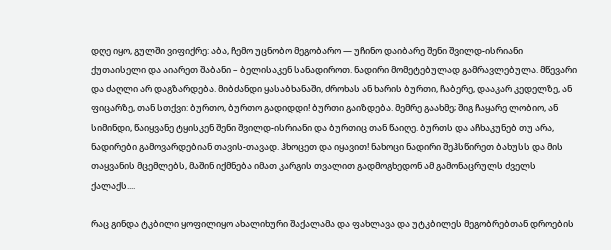დღე იყო, გულში ვიფიქრე: აბა, ჩემო უცნობო მეგობარო — უჩინო დაიბარე შენი შვილდ-ისრიანი ქუთაისელი და აიარეთ შაბანი – ბელისაკენ სანადიროთ. ნადირი მომეტებულად გამრავლებულა. მწევარი და ძაღლი არ დაგზარდება. მიბძანდი ყასაბხანაში, ძროხას ან ხარის ბურთი, ჩაბერე, დააკარ კედელზე, ან ფიცარზე, თან სთქვი: ბურთო, ბურთო გადიდდი! ბურთი გაიზდება. მემრე გაახმე; შიგ ჩაყარე ლობიო, ან სიმინდი, წაიყვანე ტყისკენ შენი შვილდ-ისრიანი და ბურთიც თან წაიღე. ბურთს და აჩხაკუნებ თუ არა, ნადირები გამოვარდებიან თავის-თავად. ჰხოცეთ და იყავით! ნახოცი ნადირი შეჰსწირეთ ბახუსს და მის თაყვანის მცემლებს, მაშინ იქმნება იმათ კარგის თვალით გადმოგხედონ ამ გამონაცრულს ძველს ქალაქს....

რაც გინდა ტკბილი ყოფილიყო ახალიხური შაქალამა და ფახლავა და უტკბილეს მეგობრებთან დროების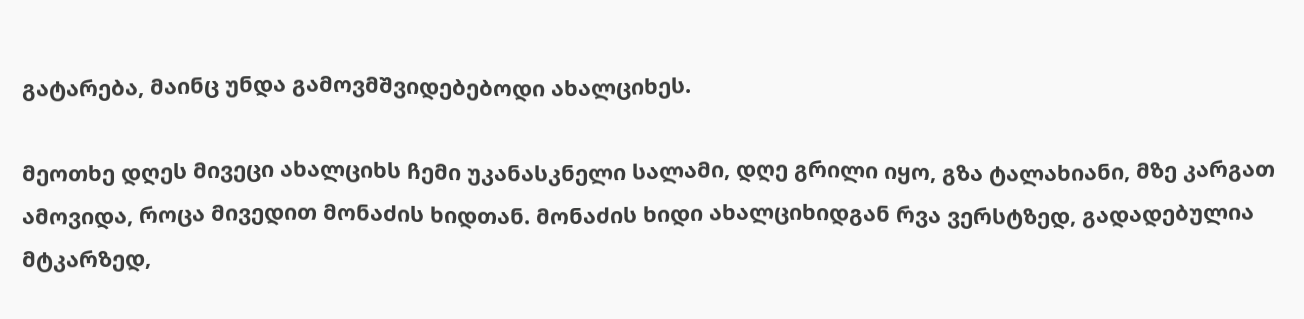გატარება, მაინც უნდა გამოვმშვიდებებოდი ახალციხეს.

მეოთხე დღეს მივეცი ახალციხს ჩემი უკანასკნელი სალამი, დღე გრილი იყო, გზა ტალახიანი, მზე კარგათ ამოვიდა, როცა მივედით მონაძის ხიდთან. მონაძის ხიდი ახალციხიდგან რვა ვერსტზედ, გადადებულია მტკარზედ,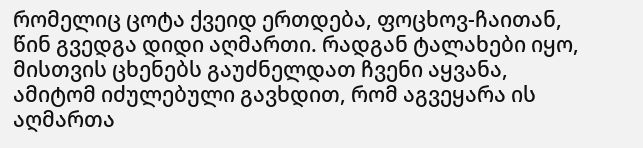რომელიც ცოტა ქვეიდ ერთდება, ფოცხოვ-ჩაითან, წინ გვედგა დიდი აღმართი. რადგან ტალახები იყო, მისთვის ცხენებს გაუძნელდათ ჩვენი აყვანა, ამიტომ იძულებული გავხდით, რომ აგვეყარა ის აღმართა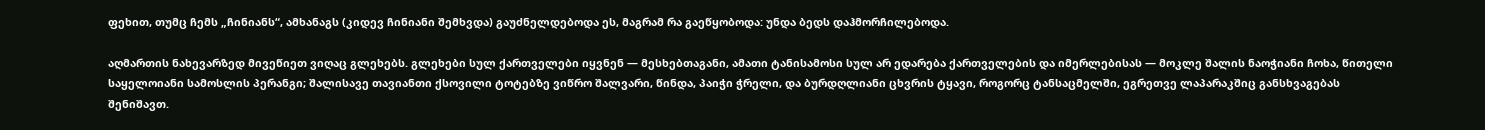ფეხით, თუმც ჩემს „ჩინიანს“, ამხანაგს (კიდევ ჩინიანი შემხვდა) გაუძნელდებოდა ეს, მაგრამ რა გაეწყობოდა: უნდა ბედს დაჰმორჩილებოდა.

აღმართის ნახევარზედ მივეწიეთ ვიღაც გლეხებს. გლეხები სულ ქართველები იყვნენ — მესხებთაგანი, ამათი ტანისამოსი სულ არ ედარება ქართველების და იმერლებისას — მოკლე შალის ნაოჭიანი ჩოხა, წითელი საყელოიანი სამოსლის პერანგი; შალისავე თავიანთი ქსოვილი ტოტებზე ვიწრო შალვარი, წინდა, პაიჭი ჭრელი, და ბურდღლიანი ცხვრის ტყავი, როგორც ტანსაცმელში, ეგრეთვე ლაპარაკშიც განსხვაგებას შენიშავთ.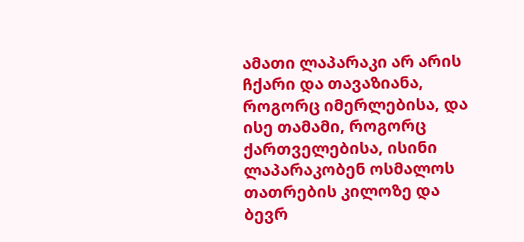ამათი ლაპარაკი არ არის ჩქარი და თავაზიანა, როგორც იმერლებისა, და ისე თამამი, როგორც ქართველებისა, ისინი ლაპარაკობენ ოსმალოს თათრების კილოზე და ბევრ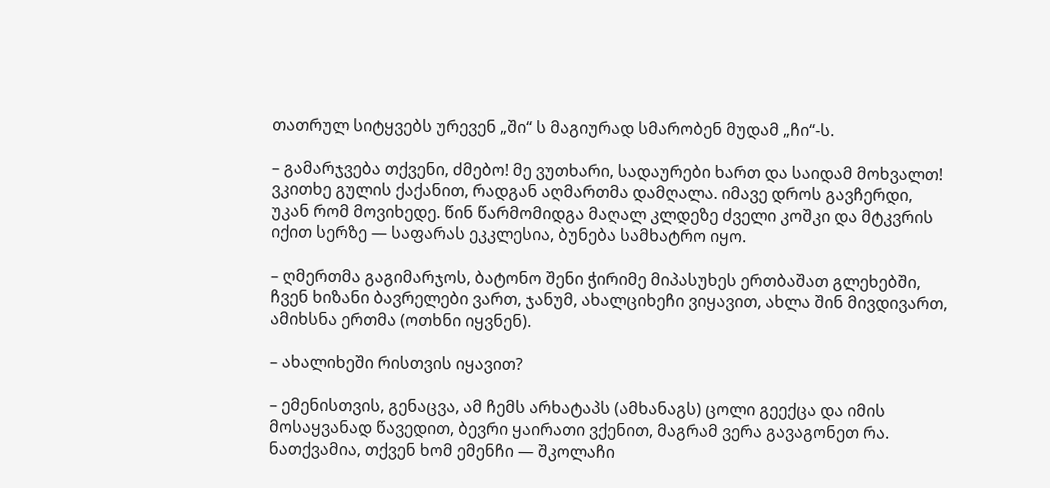თათრულ სიტყვებს ურევენ „ში“ ს მაგიურად სმარობენ მუდამ „ჩი“-ს.

– გამარჯვება თქვენი, ძმებო! მე ვუთხარი, სადაურები ხართ და საიდამ მოხვალთ! ვკითხე გულის ქაქანით, რადგან აღმართმა დამღალა. იმავე დროს გავჩერდი, უკან რომ მოვიხედე. წინ წარმომიდგა მაღალ კლდეზე ძველი კოშკი და მტკვრის იქით სერზე — საფარას ეკკლესია, ბუნება სამხატრო იყო.

– ღმერთმა გაგიმარჯოს, ბატონო შენი ჭირიმე მიპასუხეს ერთბაშათ გლეხებში, ჩვენ ხიზანი ბავრელები ვართ, ჯანუმ, ახალციხეჩი ვიყავით, ახლა შინ მივდივართ, ამიხსნა ერთმა (ოთხნი იყვნენ).

– ახალიხეში რისთვის იყავით?

– ემენისთვის, გენაცვა, ამ ჩემს არხატაპს (ამხანაგს) ცოლი გეექცა და იმის მოსაყვანად წავედით, ბევრი ყაირათი ვქენით, მაგრამ ვერა გავაგონეთ რა. ნათქვამია, თქვენ ხომ ემენჩი — შკოლაჩი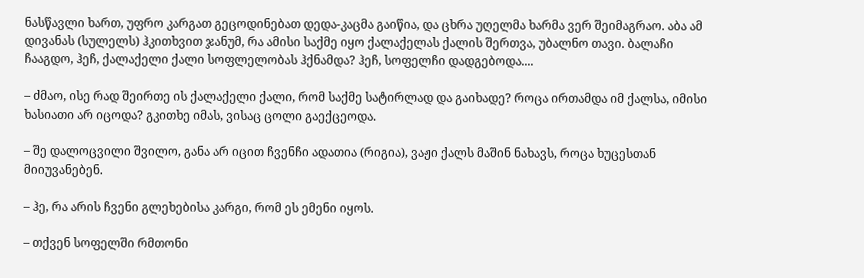ნასწავლი ხართ, უფრო კარგათ გეცოდინებათ დედა-კაცმა გაიწია, და ცხრა უღელმა ხარმა ვერ შეიმაგრაო. აბა ამ დივანას (სულელს) ჰკითხვით ჯანუმ, რა ამისი საქმე იყო ქალაქელას ქალის შერთვა, უბალნო თავი. ბალაჩი ჩააგდო, ჰეჩ, ქალაქელი ქალი სოფლელობას ჰქნამდა? ჰეჩ, სოფელჩი დადგებოდა....

– ძმაო, ისე რად შეირთე ის ქალაქელი ქალი, რომ საქმე სატირლად და გაიხადე? როცა ირთამდა იმ ქალსა, იმისი ხასიათი არ იცოდა? გკითხე იმას, ვისაც ცოლი გაექცეოდა.

– შე დალოცვილი შვილო, განა არ იცით ჩვენჩი ადათია (რიგია), ვაჟი ქალს მაშინ ნახავს, როცა ხუცესთან მიიუვანებენ.

– ჰე, რა არის ჩვენი გლეხებისა კარგი, რომ ეს ემენი იყოს.

– თქვენ სოფელში რმთონი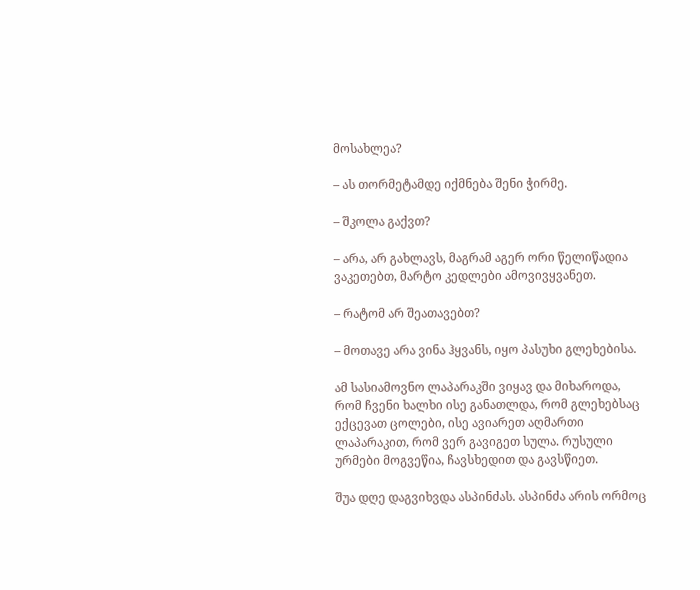მოსახლეა?

– ას თორმეტამდე იქმნება შენი ჭირმე.

– შკოლა გაქვთ?

– არა, არ გახლავს, მაგრამ აგერ ორი წელიწადია ვაკეთებთ, მარტო კედლები ამოვივყვანეთ.

– რატომ არ შეათავებთ?

– მოთავე არა ვინა ჰყვანს, იყო პასუხი გლეხებისა.

ამ სასიამოვნო ლაპარაკში ვიყავ და მიხაროდა, რომ ჩვენი ხალხი ისე განათლდა, რომ გლეხებსაც ექცევათ ცოლები, ისე ავიარეთ აღმართი ლაპარაკით, რომ ვერ გავიგეთ სულა. რუსული ურმები მოგვეწია, ჩავსხედით და გავსწიეთ.

შუა დღე დაგვიხვდა ასპინძას. ასპინძა არის ორმოც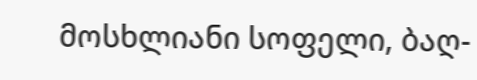მოსხლიანი სოფელი, ბაღ-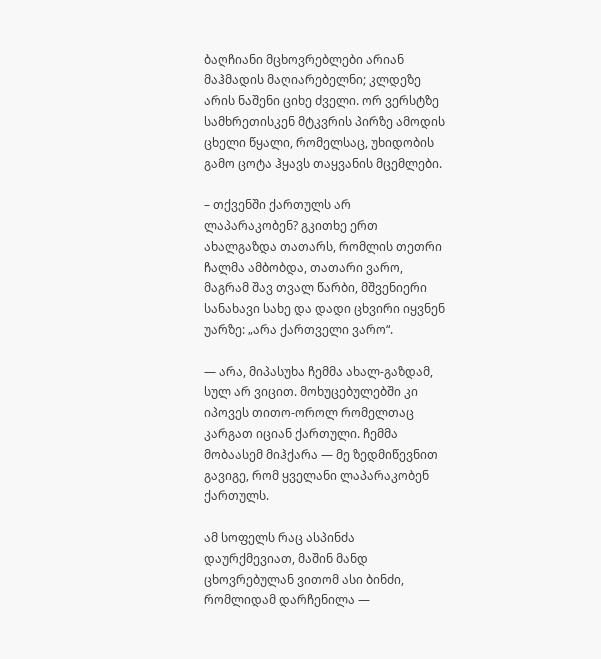ბაღჩიანი მცხოვრებლები არიან მაჰმადის მაღიარებელნი; კლდეზე არის ნაშენი ციხე ძველი. ორ ვერსტზე სამხრეთისკენ მტკვრის პირზე ამოდის ცხელი წყალი, რომელსაც, უხიდობის გამო ცოტა ჰყავს თაყვანის მცემლები.

– თქვენში ქართულს არ ლაპარაკობენ? გკითხე ერთ ახალგაზდა თათარს, რომლის თეთრი ჩალმა ამბობდა, თათარი ვარო, მაგრამ შავ თვალ წარბი, მშვენიერი სანახავი სახე და დადი ცხვირი იყვნენ უარზე: „არა ქართველი ვარო“.

— არა, მიპასუხა ჩემმა ახალ-გაზდამ, სულ არ ვიცით. მოხუცებულებში კი იპოვეს თითო-ოროლ რომელთაც კარგათ იციან ქართული. ჩემმა მობაასემ მიჰქარა — მე ზედმიწევნით გავიგე, რომ ყველანი ლაპარაკობენ ქართულს.

ამ სოფელს რაც ასპინძა დაურქმევიათ, მაშინ მანდ ცხოვრებულან ვითომ ასი ბინძი, რომლიდამ დარჩენილა —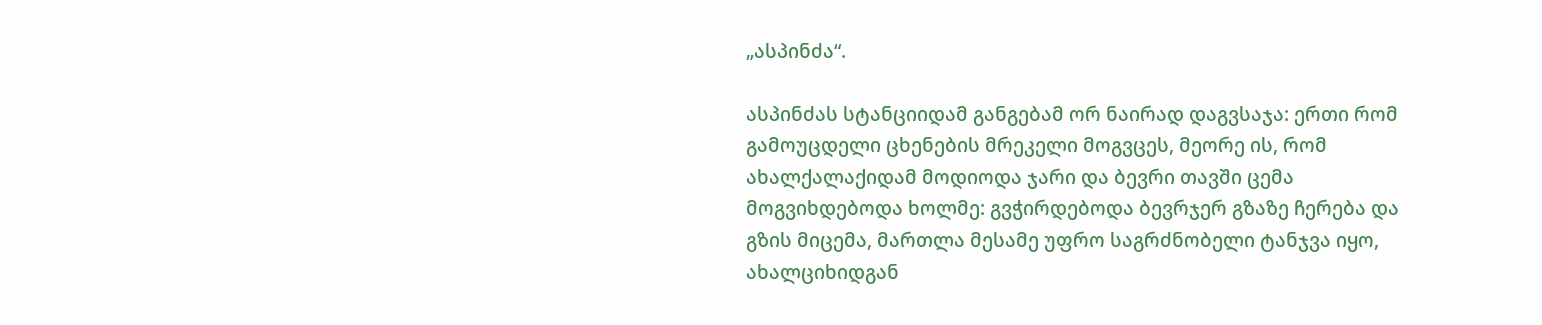„ასპინძა“.

ასპინძას სტანციიდამ განგებამ ორ ნაირად დაგვსაჯა: ერთი რომ გამოუცდელი ცხენების მრეკელი მოგვცეს, მეორე ის, რომ ახალქალაქიდამ მოდიოდა ჯარი და ბევრი თავში ცემა მოგვიხდებოდა ხოლმე: გვჭირდებოდა ბევრჯერ გზაზე ჩერება და გზის მიცემა, მართლა მესამე უფრო საგრძნობელი ტანჯვა იყო, ახალციხიდგან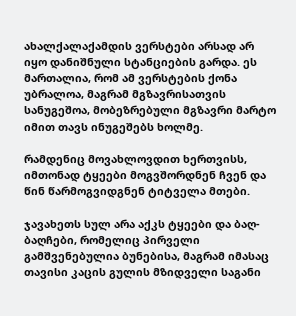ახალქალაქამდის ვერსტები არსად არ იყო დანიშნული სტანციების გარდა. ეს მართალია, რომ ამ ვერსტების ქონა უბრალოა, მაგრამ მგზავრისათვის სანუგეშოა, მობეზრებული მგზავრი მარტო იმით თავს ინუგეშებს ხოლმე.

რამდენიც მოვახლოვდით ხერთვისს, იმთონად ტყეები მოგვშორდნენ ჩვენ და წინ წარმოგვიდგნენ ტიტველა მთები.

ჯავახეთს სულ არა აქკს ტყეები და ბაღ-ბაღჩები, რომელიც პირველი გამშვენებულია ბუნებისა, მაგრამ იმასაც თავისი კაცის გულის მზიდველი საგანი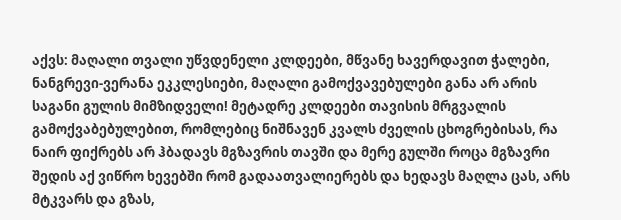აქვს: მაღალი თვალი უწვდენელი კლდეები, მწვანე ხავერდავით ჭალები, ნანგრევი-ვერანა ეკკლესიები, მაღალი გამოქვავებულები განა არ არის საგანი გულის მიმზიდველი! მეტადრე კლდეები თავისის მრგვალის გამოქვაბებულებით, რომლებიც ნიშნავენ კვალს ძველის ცხოგრებისას, რა ნაირ ფიქრებს არ ჰბადავს მგზავრის თავში და მერე გულში როცა მგზავრი შედის აქ ვიწრო ხევებში რომ გადაათვალიერებს და ხედავს მაღლა ცას, არს მტკვარს და გზას,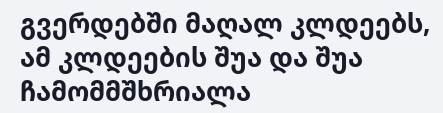გვერდებში მაღალ კლდეებს, ამ კლდეების შუა და შუა ჩამომმშხრიალა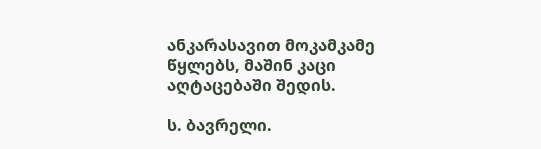ანკარასავით მოკამკამე წყლებს, მაშინ კაცი აღტაცებაში შედის.

ს. ბავრელი.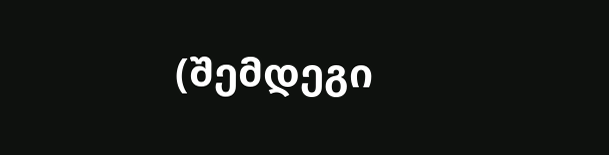(შემდეგი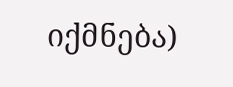იქმნება)